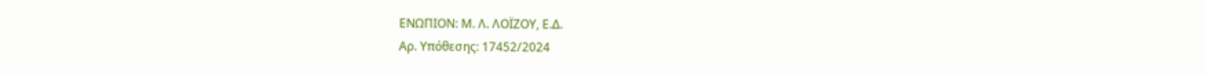ΕΝΩΠΙΟΝ: Μ. Λ. ΛΟΪΖΟΥ, Ε.Δ.
Αρ. Yπόθεσης: 17452/2024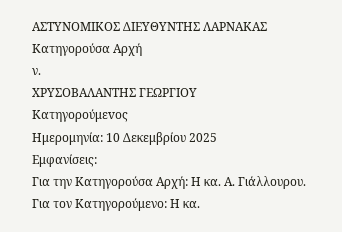ΑΣΤΥΝΟΜΙΚΟΣ ΔΙΕΥΘΥΝΤΗΣ ΛΑΡΝΑΚΑΣ
Κατηγορούσα Αρχή
ν.
ΧΡΥΣΟΒΑΛΑΝΤΗΣ ΓΕΩΡΓΙΟΥ
Κατηγορούμεvος
Ημερομηνία: 10 Δεκεμβρίου 2025
Εμφανίσεις:
Για την Κατηγορούσα Αρχή: Η κα. Α. Γιάλλουρου.
Για τον Κατηγορούμενο: Η κα.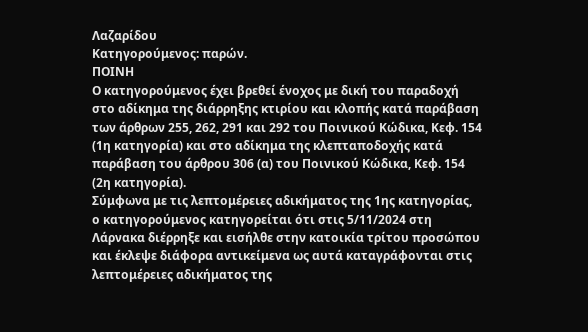Λαζαρίδου
Κατηγορούμενος: παρών.
ΠΟΙΝΗ
Ο κατηγορούμενος έχει βρεθεί ένοχος με δική του παραδοχή στο αδίκημα της διάρρηξης κτιρίου και κλοπής κατά παράβαση των άρθρων 255, 262, 291 και 292 του Ποινικού Κώδικα, Κεφ. 154 (1η κατηγορία) και στο αδίκημα της κλεπταποδοχής κατά παράβαση του άρθρου 306 (α) του Ποινικού Κώδικα, Κεφ. 154 (2η κατηγορία).
Σύμφωνα με τις λεπτομέρειες αδικήματος της 1ης κατηγορίας, ο κατηγορούμενος κατηγορείται ότι στις 5/11/2024 στη Λάρνακα διέρρηξε και εισήλθε στην κατοικία τρίτου προσώπου και έκλεψε διάφορα αντικείμενα ως αυτά καταγράφονται στις λεπτομέρειες αδικήματος της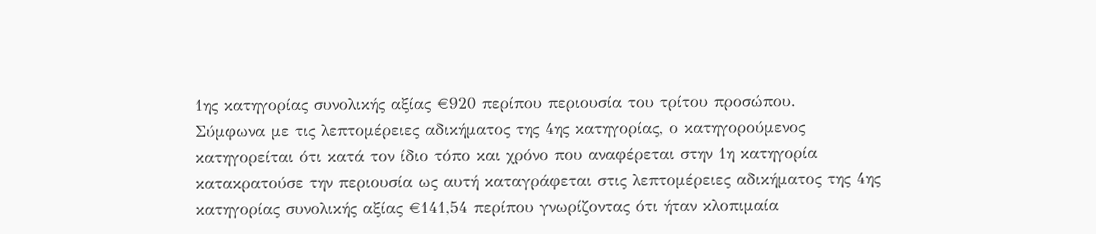1ης κατηγορίας συνολικής αξίας €920 περίπου περιουσία του τρίτου προσώπου.
Σύμφωνα με τις λεπτομέρειες αδικήματος της 4ης κατηγορίας, ο κατηγορούμενος κατηγορείται ότι κατά τον ίδιο τόπο και χρόνο που αναφέρεται στην 1η κατηγορία κατακρατούσε την περιουσία ως αυτή καταγράφεται στις λεπτομέρειες αδικήματος της 4ης κατηγορίας συνολικής αξίας €141,54 περίπου γνωρίζοντας ότι ήταν κλοπιμαία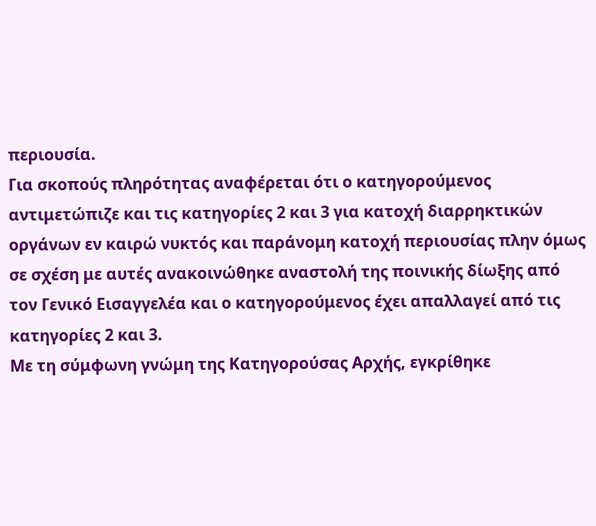περιουσία.
Για σκοπούς πληρότητας αναφέρεται ότι ο κατηγορούμενος αντιμετώπιζε και τις κατηγορίες 2 και 3 για κατοχή διαρρηκτικών οργάνων εν καιρώ νυκτός και παράνομη κατοχή περιουσίας πλην όμως σε σχέση με αυτές ανακοινώθηκε αναστολή της ποινικής δίωξης από τον Γενικό Εισαγγελέα και ο κατηγορούμενος έχει απαλλαγεί από τις κατηγορίες 2 και 3.
Με τη σύμφωνη γνώμη της Κατηγορούσας Αρχής, εγκρίθηκε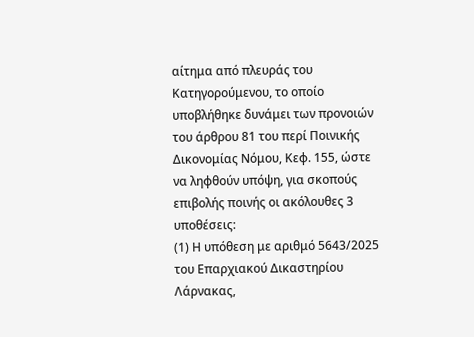αίτημα από πλευράς του Κατηγορούμενου, το οποίο υποβλήθηκε δυνάμει των προνοιών του άρθρου 81 του περί Ποινικής Δικονομίας Νόμου, Κεφ. 155, ώστε να ληφθούν υπόψη, για σκοπούς επιβολής ποινής οι ακόλουθες 3 υποθέσεις:
(1) Η υπόθεση με αριθμό 5643/2025 του Επαρχιακού Δικαστηρίου Λάρνακας,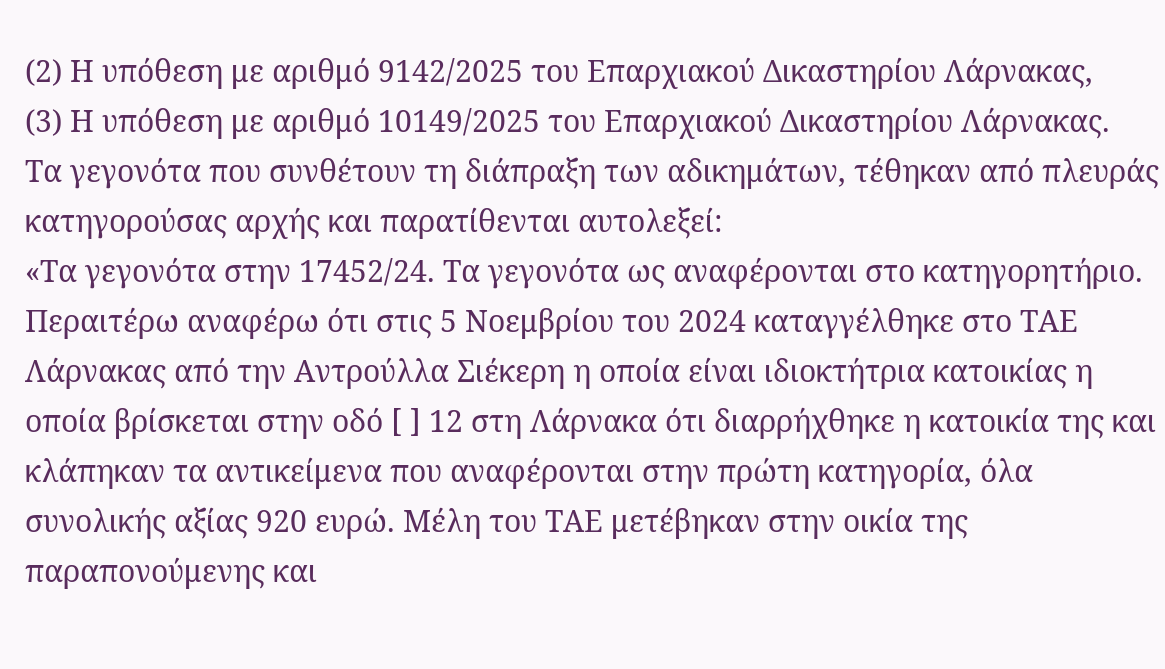(2) Η υπόθεση με αριθμό 9142/2025 του Επαρχιακού Δικαστηρίου Λάρνακας,
(3) Η υπόθεση με αριθμό 10149/2025 του Επαρχιακού Δικαστηρίου Λάρνακας.
Τα γεγονότα που συνθέτουν τη διάπραξη των αδικημάτων, τέθηκαν από πλευράς κατηγορούσας αρχής και παρατίθενται αυτολεξεί:
«Τα γεγονότα στην 17452/24. Τα γεγονότα ως αναφέρονται στο κατηγορητήριο. Περαιτέρω αναφέρω ότι στις 5 Νοεμβρίου του 2024 καταγγέλθηκε στο ΤΑΕ Λάρνακας από την Αντρούλλα Σιέκερη η οποία είναι ιδιοκτήτρια κατοικίας η οποία βρίσκεται στην οδό [ ] 12 στη Λάρνακα ότι διαρρήχθηκε η κατοικία της και κλάπηκαν τα αντικείμενα που αναφέρονται στην πρώτη κατηγορία, όλα συνολικής αξίας 920 ευρώ. Μέλη του ΤΑΕ μετέβηκαν στην οικία της παραπονούμενης και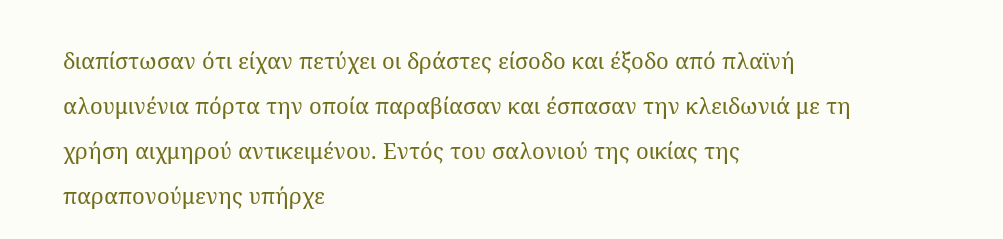διαπίστωσαν ότι είχαν πετύχει οι δράστες είσοδο και έξοδο από πλαϊνή αλουμινένια πόρτα την οποία παραβίασαν και έσπασαν την κλειδωνιά με τη χρήση αιχμηρού αντικειμένου. Εντός του σαλονιού της οικίας της παραπονούμενης υπήρχε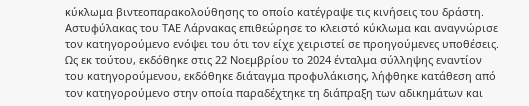κύκλωμα βιντεοπαρακολούθησης το οποίο κατέγραψε τις κινήσεις του δράστη. Αστυφύλακας του ΤΑΕ Λάρνακας επιθεώρησε το κλειστό κύκλωμα και αναγνώρισε τον κατηγορούμενο ενόψει του ότι τον είχε χειριστεί σε προηγούμενες υποθέσεις. Ως εκ τούτου, εκδόθηκε στις 22 Νοεμβρίου το 2024 ένταλμα σύλληψης εναντίον του κατηγορούμενου, εκδόθηκε διάταγμα προφυλάκισης, λήφθηκε κατάθεση από τον κατηγορούμενο στην οποία παραδέχτηκε τη διάπραξη των αδικημάτων και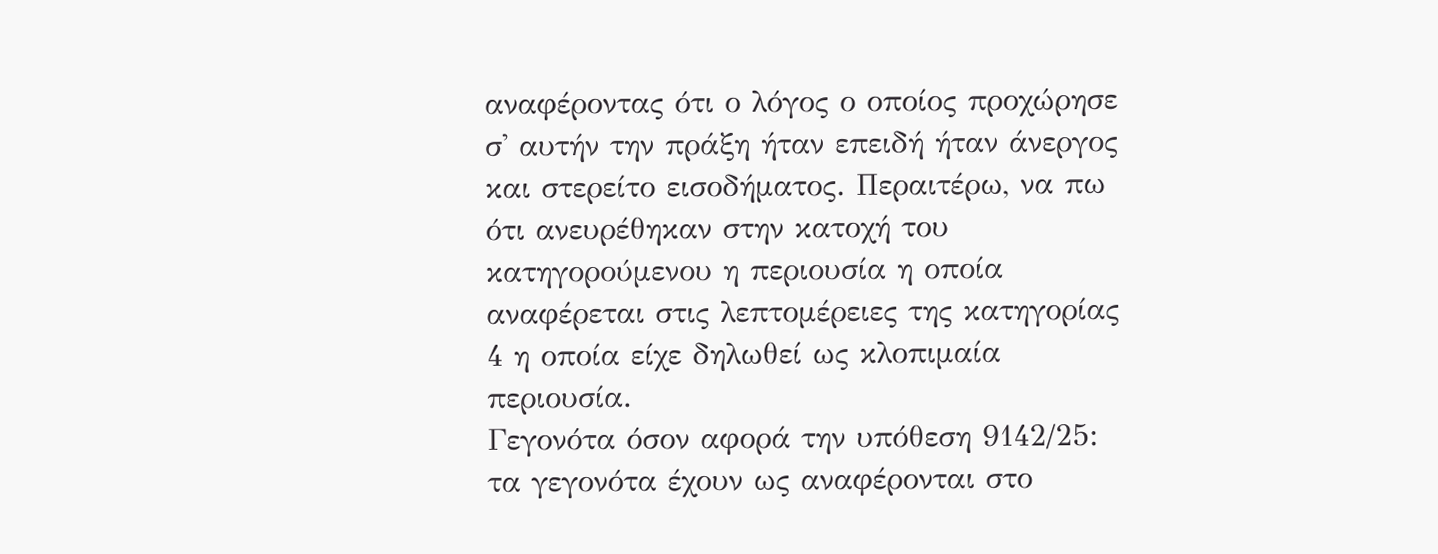αναφέροντας ότι ο λόγος ο οποίος προχώρησε σ' αυτήν την πράξη ήταν επειδή ήταν άνεργος και στερείτο εισοδήματος. Περαιτέρω, να πω ότι ανευρέθηκαν στην κατοχή του κατηγορούμενου η περιουσία η οποία αναφέρεται στις λεπτομέρειες της κατηγορίας 4 η οποία είχε δηλωθεί ως κλοπιμαία περιουσία.
Γεγονότα όσον αφορά την υπόθεση 9142/25: τα γεγονότα έχουν ως αναφέρονται στο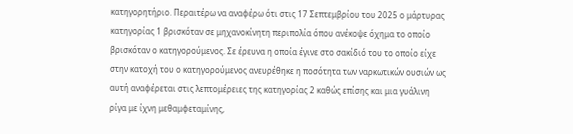κατηγορητήριο. Περαιτέρω να αναφέρω ότι στις 17 Σεπτεμβρίου του 2025 ο μάρτυρας κατηγορίας 1 βρισκόταν σε μηχανοκίνητη περιπολία όπου ανέκοψε όχημα το οποίο βρισκόταν ο κατηγορούμενος. Σε έρευνα η οποία έγινε στο σακίδιό του το οποίο είχε στην κατοχή του ο κατηγορούμενος ανευρέθηκε η ποσότητα των ναρκωτικών ουσιών ως αυτή αναφέρεται στις λεπτομέρειες της κατηγορίας 2 καθώς επίσης και μια γυάλινη ρίγα με ίχνη μεθαμφεταμίνης,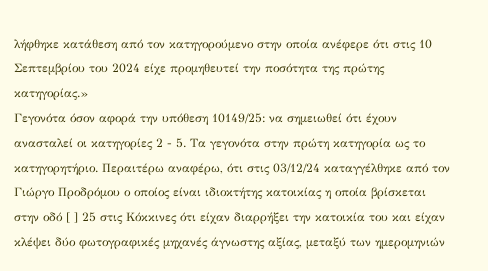λήφθηκε κατάθεση από τον κατηγορούμενο στην οποία ανέφερε ότι στις 10 Σεπτεμβρίου του 2024 είχε προμηθευτεί την ποσότητα της πρώτης κατηγορίας.»
Γεγονότα όσον αφορά την υπόθεση 10149/25: να σημειωθεί ότι έχουν ανασταλεί οι κατηγορίες 2 - 5. Τα γεγονότα στην πρώτη κατηγορία ως το κατηγορητήριο. Περαιτέρω αναφέρω, ότι στις 03/12/24 καταγγέλθηκε από τον Γιώργο Προδρόμου ο οποίος είναι ιδιοκτήτης κατοικίας η οποία βρίσκεται στην οδό [ ] 25 στις Κόκκινες ότι είχαν διαρρήξει την κατοικία του και είχαν κλέψει δύο φωτογραφικές μηχανές άγνωστης αξίας, μεταξύ των ημερομηνιών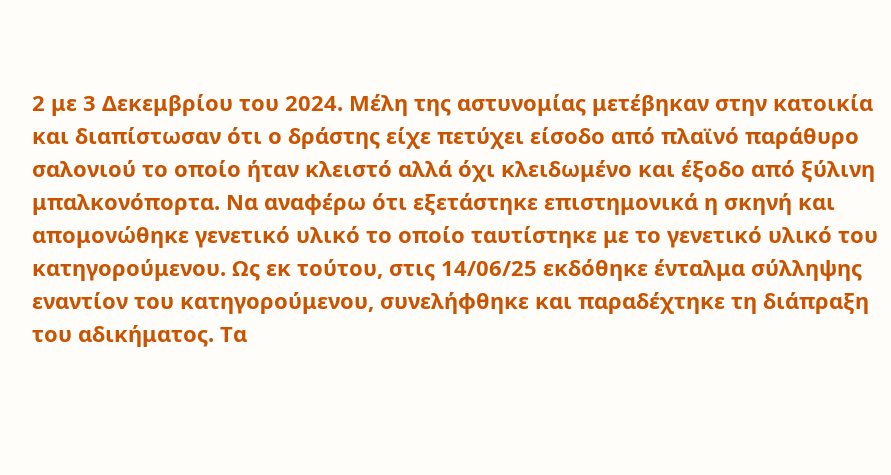2 με 3 Δεκεμβρίου του 2024. Μέλη της αστυνομίας μετέβηκαν στην κατοικία και διαπίστωσαν ότι ο δράστης είχε πετύχει είσοδο από πλαϊνό παράθυρο σαλονιού το οποίο ήταν κλειστό αλλά όχι κλειδωμένο και έξοδο από ξύλινη μπαλκονόπορτα. Να αναφέρω ότι εξετάστηκε επιστημονικά η σκηνή και απομονώθηκε γενετικό υλικό το οποίο ταυτίστηκε με το γενετικό υλικό του κατηγορούμενου. Ως εκ τούτου, στις 14/06/25 εκδόθηκε ένταλμα σύλληψης εναντίον του κατηγορούμενου, συνελήφθηκε και παραδέχτηκε τη διάπραξη του αδικήματος. Τα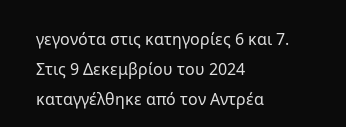γεγονότα στις κατηγορίες 6 και 7. Στις 9 Δεκεμβρίου του 2024 καταγγέλθηκε από τον Αντρέα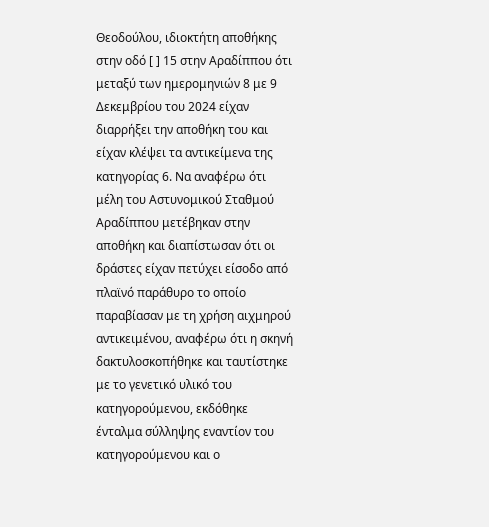Θεοδούλου, ιδιοκτήτη αποθήκης στην οδό [ ] 15 στην Αραδίππου ότι μεταξύ των ημερομηνιών 8 με 9 Δεκεμβρίου του 2024 είχαν διαρρήξει την αποθήκη του και είχαν κλέψει τα αντικείμενα της κατηγορίας 6. Να αναφέρω ότι μέλη του Αστυνομικού Σταθμού Αραδίππου μετέβηκαν στην αποθήκη και διαπίστωσαν ότι οι δράστες είχαν πετύχει είσοδο από πλαϊνό παράθυρο το οποίο παραβίασαν με τη χρήση αιχμηρού αντικειμένου, αναφέρω ότι η σκηνή δακτυλοσκοπήθηκε και ταυτίστηκε με το γενετικό υλικό του κατηγορούμενου, εκδόθηκε ένταλμα σύλληψης εναντίον του κατηγορούμενου και ο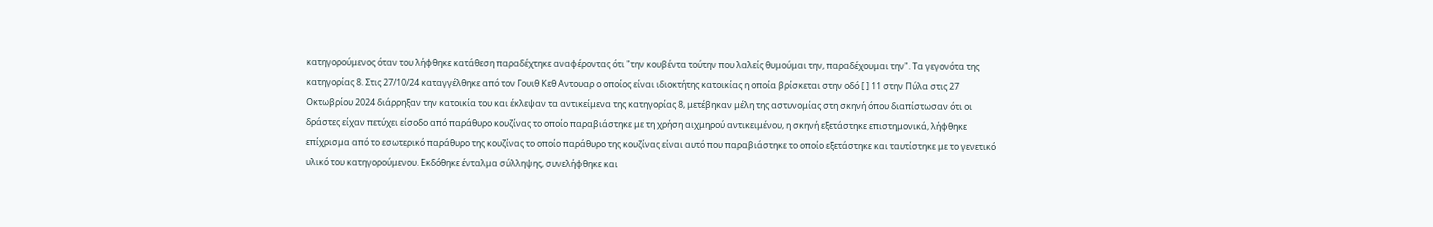κατηγορούμενος όταν του λήφθηκε κατάθεση παραδέχτηκε αναφέροντας ότι "την κουβέντα τούτην που λαλείς θυμούμαι την, παραδέχουμαι την". Τα γεγονότα της κατηγορίας 8. Στις 27/10/24 καταγγέλθηκε από τον Γουιθ Κεθ Αντουαρ ο οποίος είναι ιδιοκτήτης κατοικίας η οποία βρίσκεται στην οδό [ ] 11 στην Πύλα στις 27 Οκτωβρίου 2024 διάρρηξαν την κατοικία του και έκλεψαν τα αντικείμενα της κατηγορίας 8, μετέβηκαν μέλη της αστυνομίας στη σκηνή όπου διαπίστωσαν ότι οι δράστες είχαν πετύχει είσοδο από παράθυρο κουζίνας το οποίο παραβιάστηκε με τη χρήση αιχμηρού αντικειμένου, η σκηνή εξετάστηκε επιστημονικά, λήφθηκε επίχρισμα από το εσωτερικό παράθυρο της κουζίνας το οποίο παράθυρο της κουζίνας είναι αυτό που παραβιάστηκε το οποίο εξετάστηκε και ταυτίστηκε με το γενετικό υλικό του κατηγορούμενου. Εκδόθηκε ένταλμα σύλληψης, συνελήφθηκε και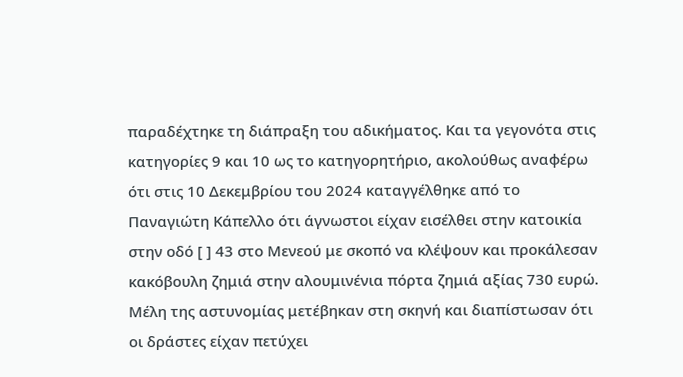παραδέχτηκε τη διάπραξη του αδικήματος. Και τα γεγονότα στις κατηγορίες 9 και 10 ως το κατηγορητήριο, ακολούθως αναφέρω ότι στις 10 Δεκεμβρίου του 2024 καταγγέλθηκε από το Παναγιώτη Κάπελλο ότι άγνωστοι είχαν εισέλθει στην κατοικία στην οδό [ ] 43 στο Μενεού με σκοπό να κλέψουν και προκάλεσαν κακόβουλη ζημιά στην αλουμινένια πόρτα ζημιά αξίας 730 ευρώ. Μέλη της αστυνομίας μετέβηκαν στη σκηνή και διαπίστωσαν ότι οι δράστες είχαν πετύχει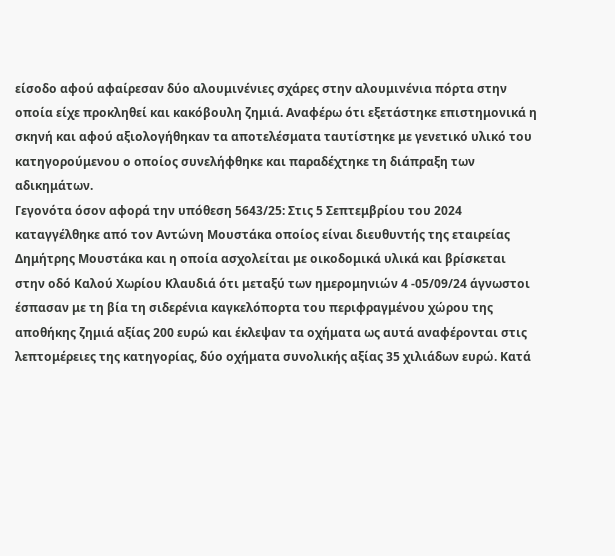είσοδο αφού αφαίρεσαν δύο αλουμινένιες σχάρες στην αλουμινένια πόρτα στην οποία είχε προκληθεί και κακόβουλη ζημιά. Αναφέρω ότι εξετάστηκε επιστημονικά η σκηνή και αφού αξιολογήθηκαν τα αποτελέσματα ταυτίστηκε με γενετικό υλικό του κατηγορούμενου ο οποίος συνελήφθηκε και παραδέχτηκε τη διάπραξη των αδικημάτων.
Γεγονότα όσον αφορά την υπόθεση 5643/25: Στις 5 Σεπτεμβρίου του 2024 καταγγέλθηκε από τον Αντώνη Μουστάκα οποίος είναι διευθυντής της εταιρείας Δημήτρης Μουστάκα και η οποία ασχολείται με οικοδομικά υλικά και βρίσκεται στην οδό Καλού Χωρίου Κλαυδιά ότι μεταξύ των ημερομηνιών 4 -05/09/24 άγνωστοι έσπασαν με τη βία τη σιδερένια καγκελόπορτα του περιφραγμένου χώρου της αποθήκης ζημιά αξίας 200 ευρώ και έκλεψαν τα οχήματα ως αυτά αναφέρονται στις λεπτομέρειες της κατηγορίας, δύο οχήματα συνολικής αξίας 35 χιλιάδων ευρώ. Κατά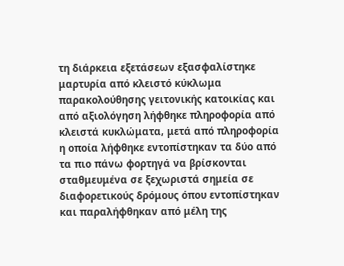τη διάρκεια εξετάσεων εξασφαλίστηκε μαρτυρία από κλειστό κύκλωμα παρακολούθησης γειτονικής κατοικίας και από αξιολόγηση λήφθηκε πληροφορία από κλειστά κυκλώματα, μετά από πληροφορία η οποία λήφθηκε εντοπίστηκαν τα δύο από τα πιο πάνω φορτηγά να βρίσκονται σταθμευμένα σε ξεχωριστά σημεία σε διαφορετικούς δρόμους όπου εντοπίστηκαν και παραλήφθηκαν από μέλη της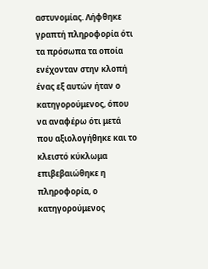αστυνομίας. Λήφθηκε γραπτή πληροφορία ότι τα πρόσωπα τα οποία ενέχονταν στην κλοπή ένας εξ αυτών ήταν ο κατηγορούμενος, όπου να αναφέρω ότι μετά που αξιολογήθηκε και το κλειστό κύκλωμα επιβεβαιώθηκε η πληροφορία, ο κατηγορούμενος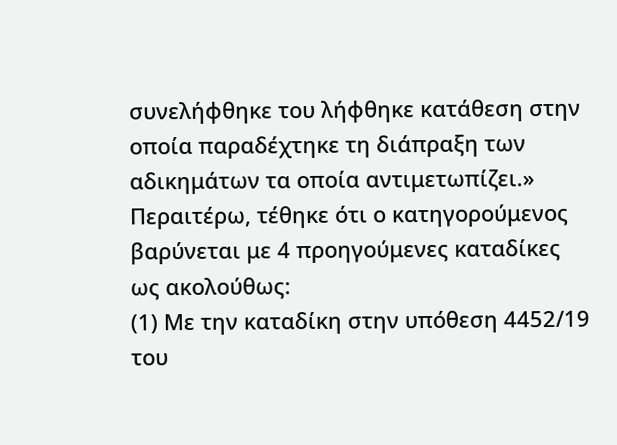συνελήφθηκε του λήφθηκε κατάθεση στην οποία παραδέχτηκε τη διάπραξη των αδικημάτων τα οποία αντιμετωπίζει.»
Περαιτέρω, τέθηκε ότι ο κατηγορούμενος βαρύνεται με 4 προηγούμενες καταδίκες ως ακολούθως:
(1) Με την καταδίκη στην υπόθεση 4452/19 του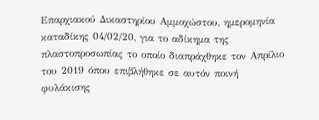Επαρχιακού Δικαστηρίου Αμμοχώστου, ημερομηνία καταδίκης 04/02/20, για το αδίκημα της πλαστοπροσωπίας το οποίο διαπράχθηκε τον Απρίλιο του 2019 όπου επιβλήθηκε σε αυτόν ποινή φυλάκισης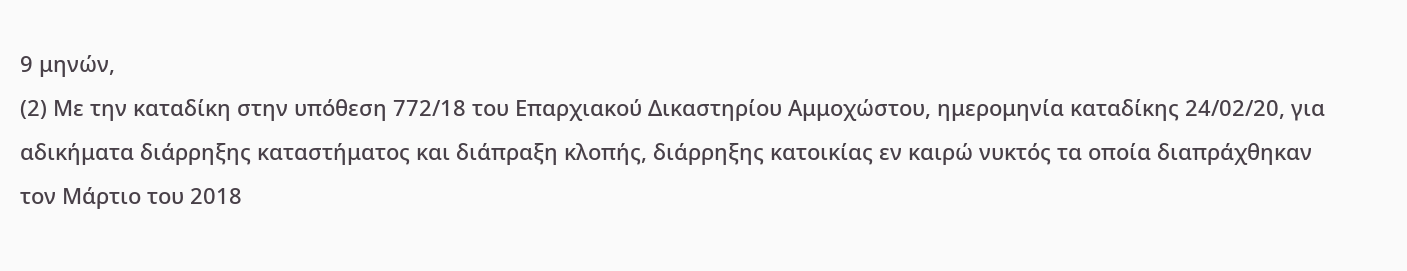9 μηνών,
(2) Με την καταδίκη στην υπόθεση 772/18 του Επαρχιακού Δικαστηρίου Αμμοχώστου, ημερομηνία καταδίκης 24/02/20, για αδικήματα διάρρηξης καταστήματος και διάπραξη κλοπής, διάρρηξης κατοικίας εν καιρώ νυκτός τα οποία διαπράχθηκαν τον Μάρτιο του 2018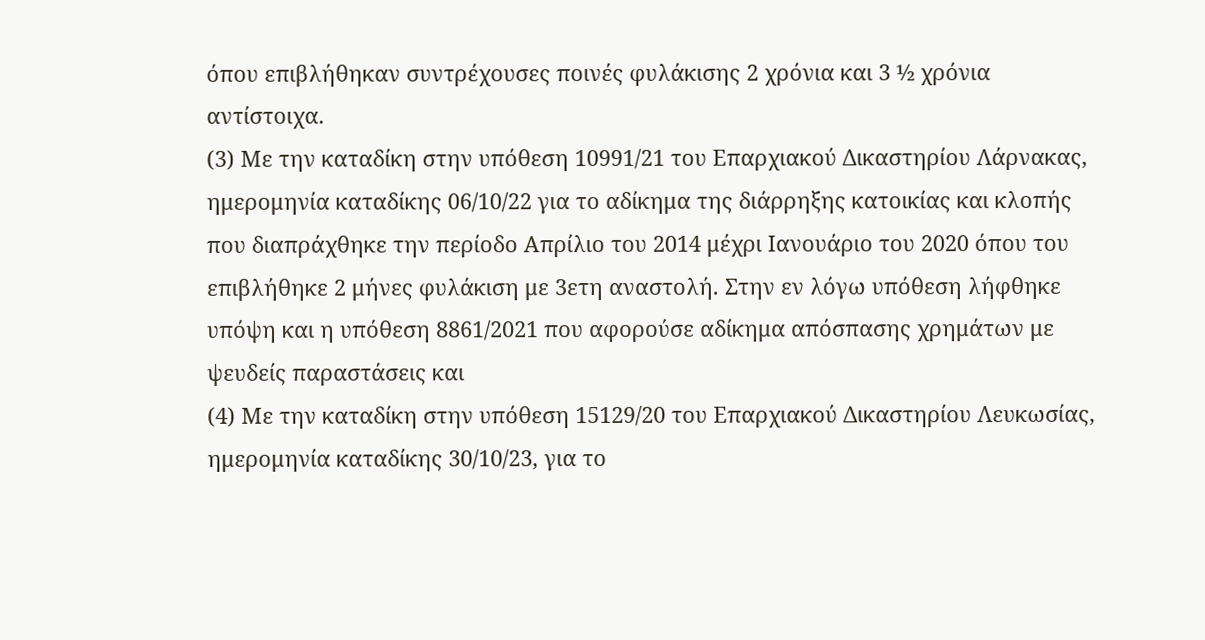όπου επιβλήθηκαν συντρέχουσες ποινές φυλάκισης 2 χρόνια και 3 ½ χρόνια αντίστοιχα.
(3) Με την καταδίκη στην υπόθεση 10991/21 του Επαρχιακού Δικαστηρίου Λάρνακας, ημερομηνία καταδίκης 06/10/22 για το αδίκημα της διάρρηξης κατοικίας και κλοπής που διαπράχθηκε την περίοδο Απρίλιο του 2014 μέχρι Ιανουάριο του 2020 όπου του επιβλήθηκε 2 μήνες φυλάκιση με 3ετη αναστολή. Στην εν λόγω υπόθεση λήφθηκε υπόψη και η υπόθεση 8861/2021 που αφορούσε αδίκημα απόσπασης χρημάτων με ψευδείς παραστάσεις και
(4) Με την καταδίκη στην υπόθεση 15129/20 του Επαρχιακού Δικαστηρίου Λευκωσίας, ημερομηνία καταδίκης 30/10/23, για το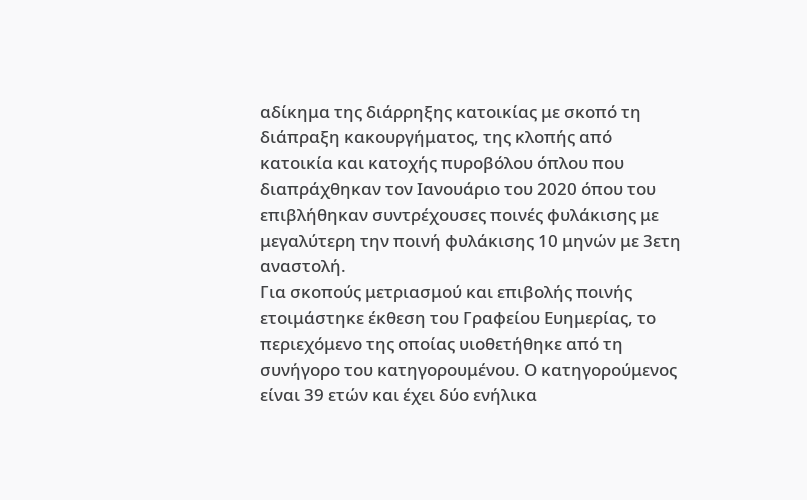αδίκημα της διάρρηξης κατοικίας με σκοπό τη διάπραξη κακουργήματος, της κλοπής από κατοικία και κατοχής πυροβόλου όπλου που διαπράχθηκαν τον Ιανουάριο του 2020 όπου του επιβλήθηκαν συντρέχουσες ποινές φυλάκισης με μεγαλύτερη την ποινή φυλάκισης 10 μηνών με 3ετη αναστολή.
Για σκοπούς μετριασμού και επιβολής ποινής ετοιμάστηκε έκθεση του Γραφείου Ευημερίας, το περιεχόμενο της οποίας υιοθετήθηκε από τη συνήγορο του κατηγορουμένου. Ο κατηγορούμενος είναι 39 ετών και έχει δύο ενήλικα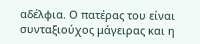αδέλφια. Ο πατέρας του είναι συνταξιούχος μάγειρας και η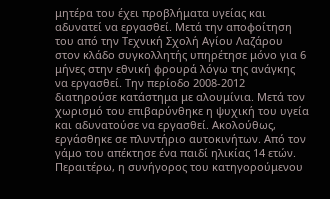μητέρα του έχει προβλήματα υγείας και αδυνατεί να εργασθεί. Μετά την αποφοίτηση του από την Τεχνική Σχολή Αγίου Λαζάρου στον κλάδο συγκολλητής υπηρέτησε μόνο για 6 μήνες στην εθνική φρουρά λόγω της ανάγκης να εργασθεί. Την περίοδο 2008-2012 διατηρούσε κατάστημα με αλουμίνια. Μετά τον χωρισμό του επιβαρύνθηκε η ψυχική του υγεία και αδυνατούσε να εργασθεί. Ακολούθως, εργάσθηκε σε πλυντήριο αυτοκινήτων. Από τον γάμο του απέκτησε ένα παιδί ηλικίας 14 ετών.
Περαιτέρω, η συνήγορος του κατηγορούμενου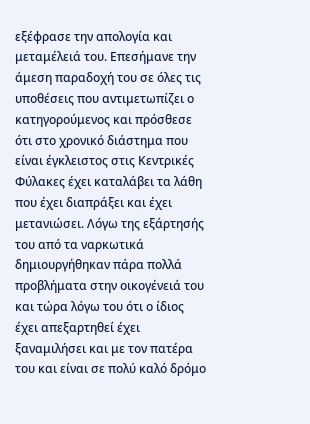εξέφρασε την απολογία και μεταμέλειά του. Επεσήμανε την άμεση παραδοχή του σε όλες τις υποθέσεις που αντιμετωπίζει ο κατηγορούμενος και πρόσθεσε ότι στο χρονικό διάστημα που είναι έγκλειστος στις Κεντρικές Φύλακες έχει καταλάβει τα λάθη που έχει διαπράξει και έχει μετανιώσει. Λόγω της εξάρτησής του από τα ναρκωτικά δημιουργήθηκαν πάρα πολλά προβλήματα στην οικογένειά του και τώρα λόγω του ότι ο ίδιος έχει απεξαρτηθεί έχει ξαναμιλήσει και με τον πατέρα του και είναι σε πολύ καλό δρόμο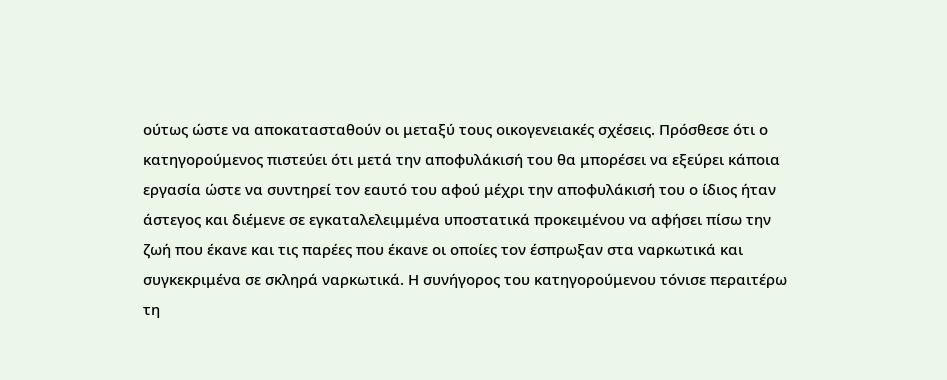ούτως ώστε να αποκατασταθούν οι μεταξύ τους οικογενειακές σχέσεις. Πρόσθεσε ότι ο κατηγορούμενος πιστεύει ότι μετά την αποφυλάκισή του θα μπορέσει να εξεύρει κάποια εργασία ώστε να συντηρεί τον εαυτό του αφού μέχρι την αποφυλάκισή του ο ίδιος ήταν άστεγος και διέμενε σε εγκαταλελειμμένα υποστατικά προκειμένου να αφήσει πίσω την ζωή που έκανε και τις παρέες που έκανε οι οποίες τον έσπρωξαν στα ναρκωτικά και συγκεκριμένα σε σκληρά ναρκωτικά. Η συνήγορος του κατηγορούμενου τόνισε περαιτέρω τη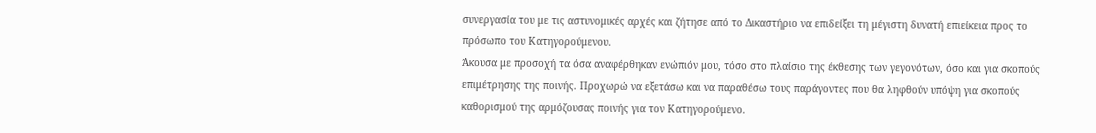συνεργασία του με τις αστυνομικές αρχές και ζήτησε από το Δικαστήριο να επιδείξει τη μέγιστη δυνατή επιείκεια προς το πρόσωπο του Κατηγορούμενου.
Άκουσα με προσοχή τα όσα αναφέρθηκαν ενώπιόν μου, τόσο στο πλαίσιο της έκθεσης των γεγονότων, όσο και για σκοπούς επιμέτρησης της ποινής. Προχωρώ να εξετάσω και να παραθέσω τους παράγοντες που θα ληφθούν υπόψη για σκοπούς καθορισμού της αρμόζουσας ποινής για τον Κατηγορούμενο.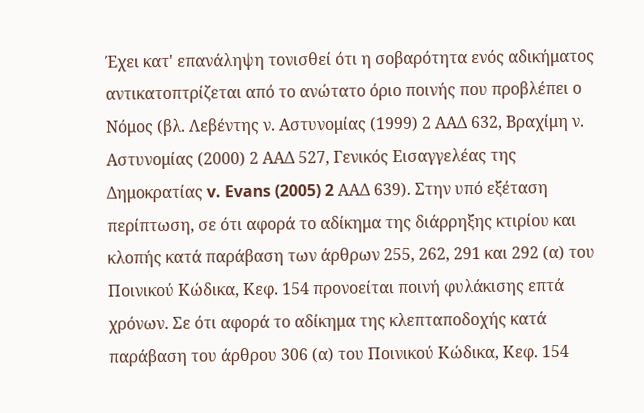Έχει κατ' επανάληψη τονισθεί ότι η σοβαρότητα ενός αδικήματος αντικατοπτρίζεται από το ανώτατο όριο ποινής που προβλέπει ο Νόμος (βλ. Λεβέντης ν. Αστυνομίας (1999) 2 ΑΑΔ 632, Βραχίμη ν. Αστυνομίας (2000) 2 ΑΑΔ 527, Γενικός Εισαγγελέας της Δημοκρατίας v. Evans (2005) 2 ΑΑΔ 639). Στην υπό εξέταση περίπτωση, σε ότι αφορά το αδίκημα της διάρρηξης κτιρίου και κλοπής κατά παράβαση των άρθρων 255, 262, 291 και 292 (α) του Ποινικού Κώδικα, Κεφ. 154 προνοείται ποινή φυλάκισης επτά χρόνων. Σε ότι αφορά το αδίκημα της κλεπταποδοχής κατά παράβαση του άρθρου 306 (α) του Ποινικού Κώδικα, Κεφ. 154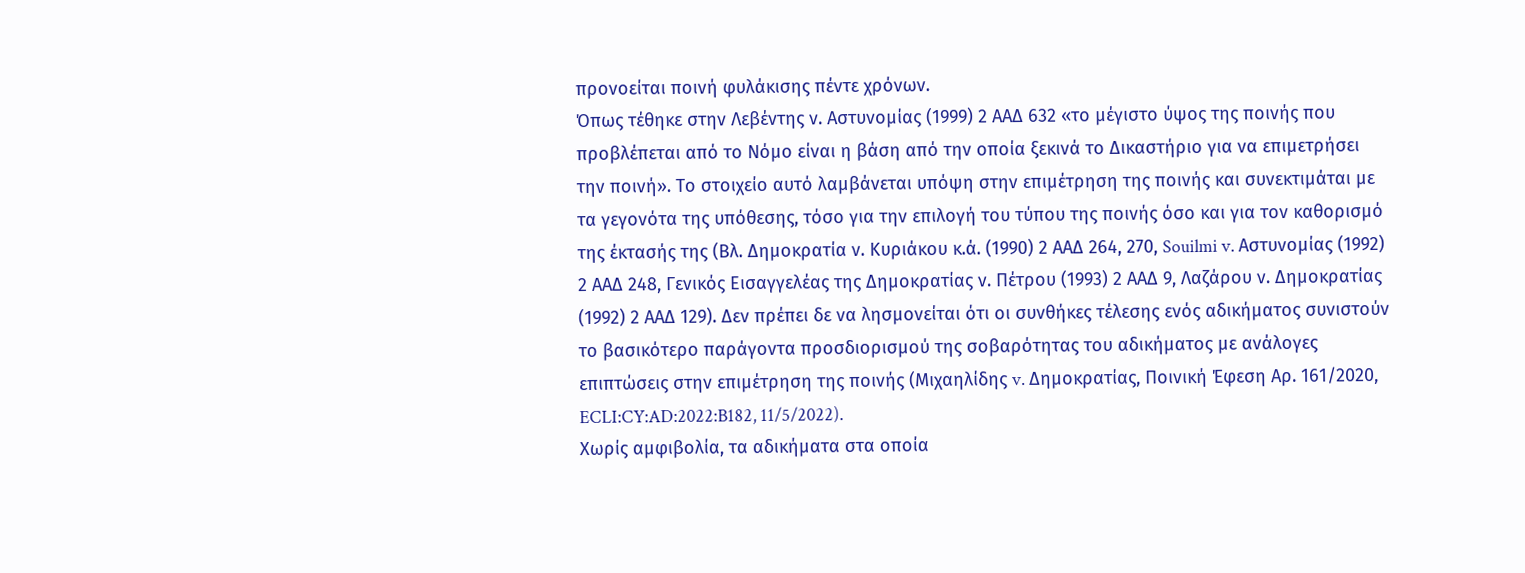προνοείται ποινή φυλάκισης πέντε χρόνων.
Όπως τέθηκε στην Λεβέντης ν. Αστυνομίας (1999) 2 ΑΑΔ 632 «το μέγιστο ύψος της ποινής που προβλέπεται από το Νόμο είναι η βάση από την οποία ξεκινά το Δικαστήριο για να επιμετρήσει την ποινή». Το στοιχείο αυτό λαμβάνεται υπόψη στην επιμέτρηση της ποινής και συνεκτιμάται με τα γεγονότα της υπόθεσης, τόσο για την επιλογή του τύπου της ποινής όσο και για τον καθορισμό της έκτασής της (Βλ. Δημοκρατία ν. Κυριάκου κ.ά. (1990) 2 ΑΑΔ 264, 270, Souilmi v. Αστυνομίας (1992) 2 ΑΑΔ 248, Γενικός Εισαγγελέας της Δημοκρατίας ν. Πέτρου (1993) 2 ΑΑΔ 9, Λαζάρου ν. Δημοκρατίας (1992) 2 ΑΑΔ 129). Δεν πρέπει δε να λησμονείται ότι οι συνθήκες τέλεσης ενός αδικήματος συνιστούν το βασικότερο παράγοντα προσδιορισμού της σοβαρότητας του αδικήματος με ανάλογες επιπτώσεις στην επιμέτρηση της ποινής (Μιχαηλίδης v. Δημοκρατίας, Ποινική Έφεση Αρ. 161/2020, ECLI:CY:AD:2022:B182, 11/5/2022).
Χωρίς αμφιβολία, τα αδικήματα στα οποία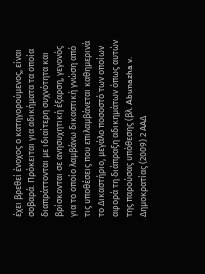έχει βρεθεί ένοχος ο κατηγορούμενος, είναι σοβαρά. Πρόκειται για αδικήματα τα οποία διαπράττονται με ιδιαίτερη συχνότητα και βρίσκονται σε ανησυχητική έξαρση, γεγονός για το οποίο λαμβάνω δικαστική γνώση από τις υποθέσεις που επιλαμβάνεται καθημερινά το Δικαστήριο, μεγάλο ποσοστό των οποίων αφορά τη διάπραξη αδικημάτων όπως αυτών της παρούσας υπόθεσης (βλ. Abunazha v. Δημοκρατίας (2009) 2 ΑΑΔ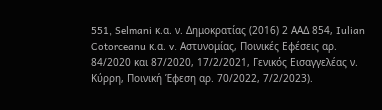551, Selmani κ.α. ν. Δημοκρατίας (2016) 2 ΑΑΔ 854, Iulian Cotorceanu κ.α. v. Αστυνομίας, Ποινικές Εφέσεις αρ. 84/2020 και 87/2020, 17/2/2021, Γενικός Εισαγγελέας ν. Κύρρη, Ποινική Έφεση αρ. 70/2022, 7/2/2023).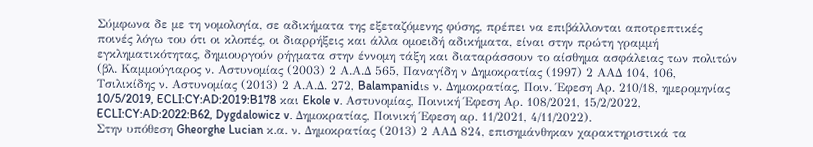Σύμφωνα δε με τη νομολογία, σε αδικήματα της εξεταζόμενης φύσης, πρέπει να επιβάλλονται αποτρεπτικές ποινές λόγω του ότι οι κλοπές, οι διαρρήξεις και άλλα ομοειδή αδικήματα, είναι στην πρώτη γραμμή εγκληματικότητας, δημιουργούν ρήγματα στην έννομη τάξη και διαταράσσουν το αίσθημα ασφάλειας των πολιτών (βλ. Καμμούγιαρος ν. Αστυνομίας (2003) 2 Α.Α.Δ 565, Παναγίδη ν Δημοκρατίας (1997) 2 ΑΑΔ 104, 106, Τσιλικίδης ν. Αστυνομίας (2013) 2 Α.Α.Δ. 272, Balampanidιs ν. Δημοκρατίας, Ποιν. Έφεση Αρ. 210/18, ημερομηνίας 10/5/2019, ECLI:CY:AD:2019:B178 και Ekole v. Αστυνομίας, Ποινική Έφεση Αρ. 108/2021, 15/2/2022, ECLI:CY:AD:2022:B62, Dygdalowicz v. Δημοκρατίας, Ποινική Έφεση αρ. 11/2021, 4/11/2022).
Στην υπόθεση Gheorghe Lucian κ.α. ν. Δημοκρατίας (2013) 2 ΑΑΔ 824, επισημάνθηκαν χαρακτηριστικά τα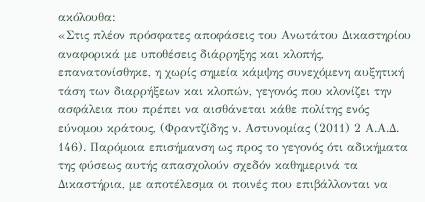ακόλουθα:
«Στις πλέον πρόσφατες αποφάσεις του Ανωτάτου Δικαστηρίου αναφορικά με υποθέσεις διάρρηξης και κλοπής, επανατονίσθηκε, η χωρίς σημεία κάμψης συνεχόμενη αυξητική τάση των διαρρήξεων και κλοπών, γεγονός που κλονίζει την ασφάλεια που πρέπει να αισθάνεται κάθε πολίτης ενός εύνομου κράτους, (Φραντζίδης ν. Αστυνομίας (2011) 2 Α.Α.Δ. 146). Παρόμοια επισήμανση ως προς το γεγονός ότι αδικήματα της φύσεως αυτής απασχολούν σχεδόν καθημερινά τα Δικαστήρια, με αποτέλεσμα οι ποινές που επιβάλλονται να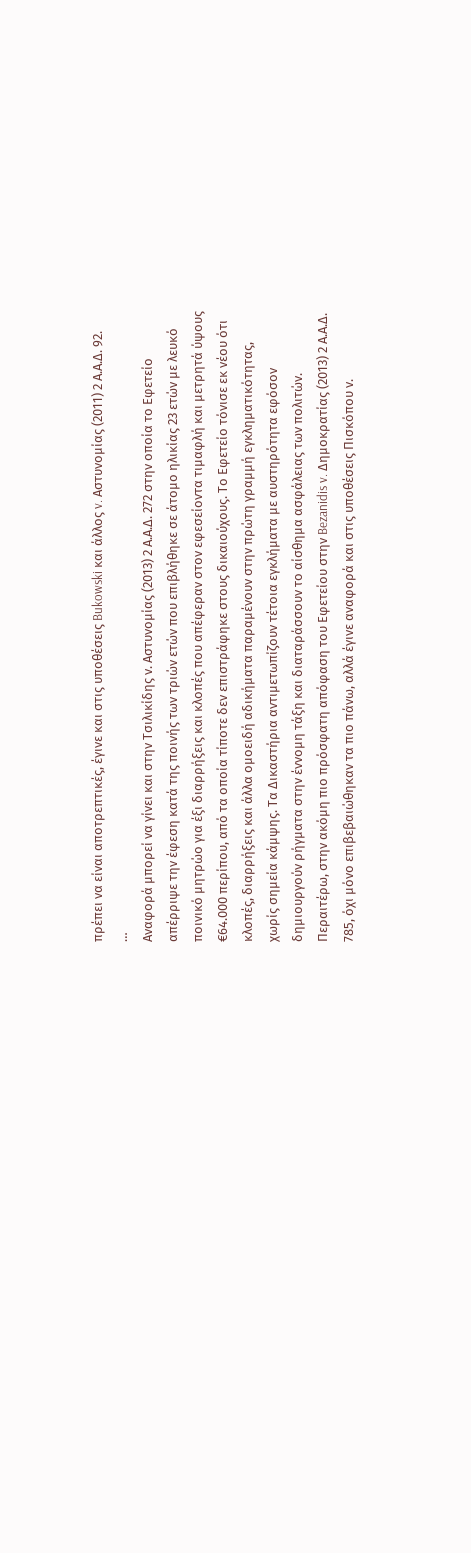πρέπει να είναι αποτρεπτικές, έγινε και στις υποθέσεις Bukowski και άλλος v. Αστυνομίας (2011) 2 Α.Α.Δ. 92.
…
Αναφορά μπορεί να γίνει και στην Τσιλικίδης ν. Αστυνομίας (2013) 2 Α.Α.Δ. 272 στην οποία το Εφετείο απέρριψε την έφεση κατά της ποινής των τριών ετών που επιβλήθηκε σε άτομο ηλικίας 23 ετών με λευκό ποινικό μητρώο για έξι διαρρήξεις και κλοπές που απέφεραν στον εφεσείοντα τιμαφλή και μετρητά ύψους €64.000 περίπου, από τα οποία τίποτε δεν επιστράφηκε στους δικαιούχους. Το Εφετείο τόνισε εκ νέου ότι κλοπές, διαρρήξεις και άλλα ομοειδή αδικήματα παραμένουν στην πρώτη γραμμή εγκληματικότητας, χωρίς σημεία κάμψης. Τα Δικαστήρια αντιμετωπίζουν τέτοια εγκλήματα με αυστηρότητα εφόσον δημιουργούν ρήγματα στην έννομη τάξη και διαταράσσουν το αίσθημα ασφάλειας των πολιτών.
Περαιτέρω, στην ακόμη πιο πρόσφατη απόφαση του Εφετείου στην Bezanidis v. Δημοκρατίας (2013) 2 Α.Α.Δ. 785, όχι μόνο επιβεβαιώθηκαν τα πιο πάνω, αλλά έγινε αναφορά και στις υποθέσεις Πισκόπου ν.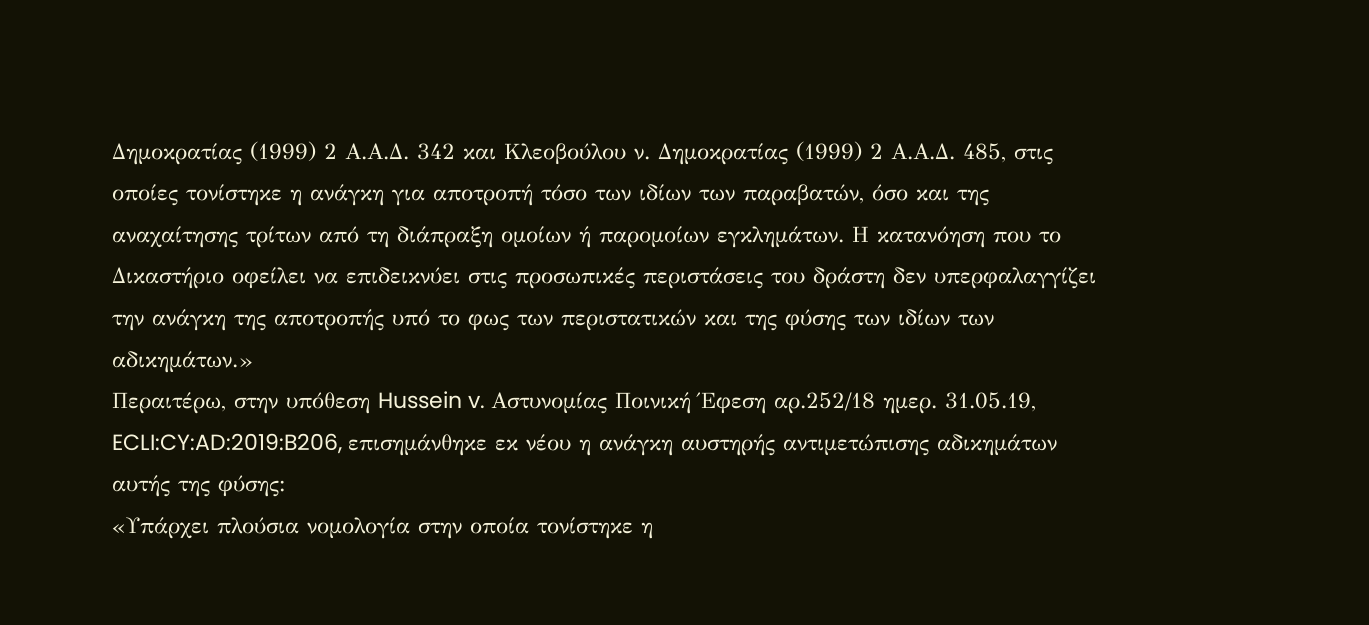Δημοκρατίας (1999) 2 Α.Α.Δ. 342 και Κλεοβούλου ν. Δημοκρατίας (1999) 2 Α.Α.Δ. 485, στις οποίες τονίστηκε η ανάγκη για αποτροπή τόσο των ιδίων των παραβατών, όσο και της αναχαίτησης τρίτων από τη διάπραξη ομοίων ή παρομοίων εγκλημάτων. Η κατανόηση που το Δικαστήριο οφείλει να επιδεικνύει στις προσωπικές περιστάσεις του δράστη δεν υπερφαλαγγίζει την ανάγκη της αποτροπής υπό το φως των περιστατικών και της φύσης των ιδίων των αδικημάτων.»
Περαιτέρω, στην υπόθεση Hussein v. Αστυνομίας Ποινική Έφεση αρ.252/18 ημερ. 31.05.19, ECLI:CY:AD:2019:B206, επισημάνθηκε εκ νέου η ανάγκη αυστηρής αντιμετώπισης αδικημάτων αυτής της φύσης:
«Υπάρχει πλούσια νομολογία στην οποία τονίστηκε η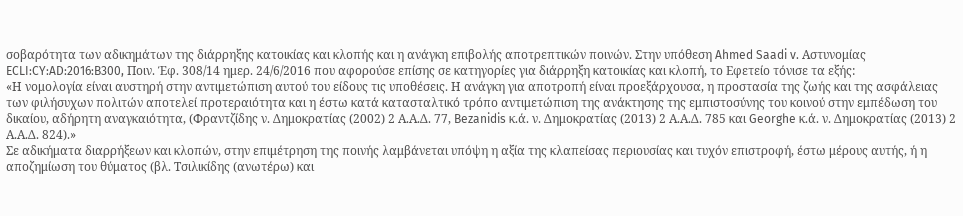σοβαρότητα των αδικημάτων της διάρρηξης κατοικίας και κλοπής και η ανάγκη επιβολής αποτρεπτικών ποινών. Στην υπόθεση Ahmed Saadi v. Αστυνομίας ECLI:CY:AD:2016:B300, Ποιν. Έφ. 308/14 ημερ. 24/6/2016 που αφορούσε επίσης σε κατηγορίες για διάρρηξη κατοικίας και κλοπή, το Εφετείο τόνισε τα εξής:
«Η νομολογία είναι αυστηρή στην αντιμετώπιση αυτού του είδους τις υποθέσεις. Η ανάγκη για αποτροπή είναι προεξάρχουσα, η προστασία της ζωής και της ασφάλειας των φιλήσυχων πολιτών αποτελεί προτεραιότητα και η έστω κατά κατασταλτικό τρόπο αντιμετώπιση της ανάκτησης της εμπιστοσύνης του κοινού στην εμπέδωση του δικαίου, αδήρητη αναγκαιότητα, (Φραντζίδης ν. Δημοκρατίας (2002) 2 Α.Α.Δ. 77, Bezanidis κ.ά. ν. Δημοκρατίας (2013) 2 Α.Α.Δ. 785 και Georghe κ.ά. ν. Δημοκρατίας (2013) 2 Α.Α.Δ. 824).»
Σε αδικήματα διαρρήξεων και κλοπών, στην επιμέτρηση της ποινής λαμβάνεται υπόψη η αξία της κλαπείσας περιουσίας και τυχόν επιστροφή, έστω μέρους αυτής, ή η αποζημίωση του θύματος (βλ. Τσιλικίδης (ανωτέρω) και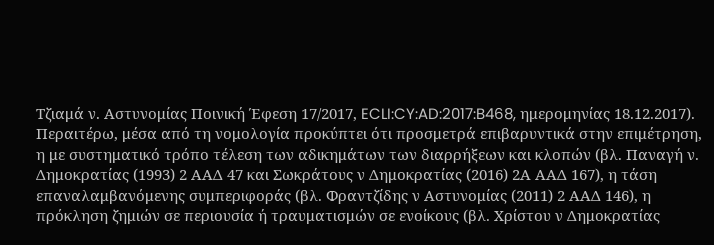Τζιαμά ν. Αστυνομίας Ποινική Έφεση 17/2017, ECLI:CY:AD:2017:B468, ημερομηνίας 18.12.2017). Περαιτέρω, μέσα από τη νομολογία προκύπτει ότι προσμετρά επιβαρυντικά στην επιμέτρηση, η με συστηματικό τρόπο τέλεση των αδικημάτων των διαρρήξεων και κλοπών (βλ. Παναγή ν. Δημοκρατίας (1993) 2 ΑΑΔ 47 και Σωκράτους ν Δημοκρατίας (2016) 2Α ΑΑΔ 167), η τάση επαναλαμβανόμενης συμπεριφοράς (βλ. Φραντζίδης ν Αστυνομίας (2011) 2 ΑΑΔ 146), η πρόκληση ζημιών σε περιουσία ή τραυματισμών σε ενοίκους (βλ. Χρίστου ν Δημοκρατίας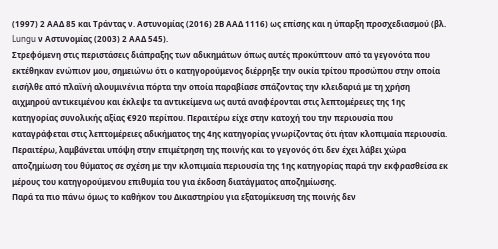(1997) 2 ΑΑΔ 85 και Τράντας ν. Αστυνομίας (2016) 2Β ΑΑΔ 1116) ως επίσης και η ύπαρξη προσχεδιασμού (βλ. Lungu ν Αστυνομίας (2003) 2 ΑΑΔ 545).
Στρεφόμενη στις περιστάσεις διάπραξης των αδικημάτων όπως αυτές προκύπτουν από τα γεγονότα που εκτέθηκαν ενώπιον μου, σημειώνω ότι ο κατηγορούμενος διέρρηξε την οικία τρίτου προσώπου στην οποία εισήλθε από πλαϊνή αλουμινένια πόρτα την οποία παραβίασε σπάζοντας την κλειδαριά με τη χρήση αιχμηρού αντικειμένου και έκλεψε τα αντικείμενα ως αυτά αναφέρονται στις λεπτομέρειες της 1ης κατηγορίας συνολικής αξίας €920 περίπου. Περαιτέρω είχε στην κατοχή του την περιουσία που καταγράφεται στις λεπτομέρειες αδικήματος της 4ης κατηγορίας γνωρίζοντας ότι ήταν κλοπιμαία περιουσία.
Περαιτέρω, λαμβάνεται υπόψη στην επιμέτρηση της ποινής και το γεγονός ότι δεν έχει λάβει χώρα αποζημίωση του θύματος σε σχέση με την κλοπιμαία περιουσία της 1ης κατηγορίας παρά την εκφρασθείσα εκ μέρους του κατηγορούμενου επιθυμία του για έκδοση διατάγματος αποζημίωσης.
Παρά τα πιο πάνω όμως το καθήκον του Δικαστηρίου για εξατομίκευση της ποινής δεν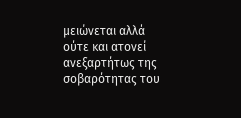μειώνεται αλλά ούτε και ατονεί ανεξαρτήτως της σοβαρότητας του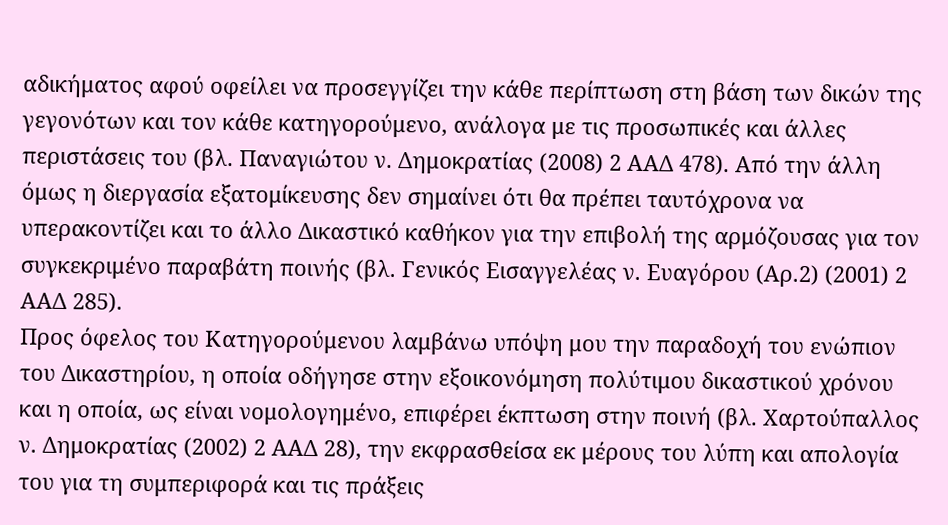αδικήματος αφού οφείλει να προσεγγίζει την κάθε περίπτωση στη βάση των δικών της γεγονότων και τον κάθε κατηγορούμενο, ανάλογα με τις προσωπικές και άλλες περιστάσεις του (βλ. Παναγιώτου ν. Δημοκρατίας (2008) 2 ΑΑΔ 478). Από την άλλη όμως η διεργασία εξατομίκευσης δεν σημαίνει ότι θα πρέπει ταυτόχρονα να υπερακοντίζει και το άλλο Δικαστικό καθήκον για την επιβολή της αρμόζουσας για τον συγκεκριμένο παραβάτη ποινής (βλ. Γενικός Εισαγγελέας ν. Ευαγόρου (Αρ.2) (2001) 2 ΑΑΔ 285).
Προς όφελος του Κατηγορούμενου λαμβάνω υπόψη μου την παραδοχή του ενώπιον του Δικαστηρίου, η οποία οδήγησε στην εξοικονόμηση πολύτιμου δικαστικού χρόνου και η οποία, ως είναι νομολογημένο, επιφέρει έκπτωση στην ποινή (βλ. Χαρτούπαλλος ν. Δημοκρατίας (2002) 2 ΑΑΔ 28), την εκφρασθείσα εκ μέρους του λύπη και απολογία του για τη συμπεριφορά και τις πράξεις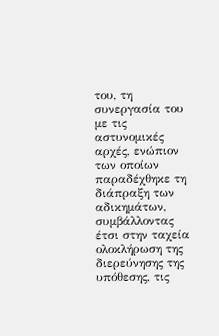του, τη συνεργασία του με τις αστυνομικές αρχές, ενώπιον των οποίων παραδέχθηκε τη διάπραξη των αδικημάτων, συμβάλλοντας έτσι στην ταχεία ολοκλήρωση της διερεύνησης της υπόθεσης, τις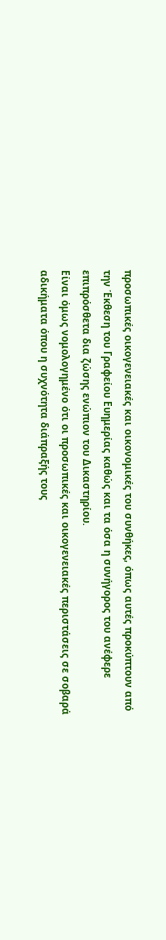προσωπικές οικογενειακές και οικονομικές του συνθήκες, όπως αυτές προκύπτουν από την Έκθεση του Γραφείου Ευημερίας καθώς και τα όσα η συνήγορος του ανέφερε επιπρόσθετα δια ζώσης ενώπιον του Δικαστηρίου.
Είναι όμως νομολογημένο ότι οι προσωπικές και οικογενειακές περιστάσεις σε σοβαρά αδικήματα όπου η συχνότητα διάπραξής τους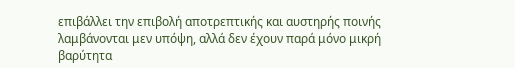επιβάλλει την επιβολή αποτρεπτικής και αυστηρής ποινής λαμβάνονται μεν υπόψη, αλλά δεν έχουν παρά μόνο μικρή βαρύτητα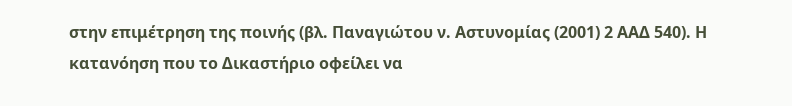στην επιμέτρηση της ποινής (βλ. Παναγιώτου ν. Αστυνομίας (2001) 2 ΑΑΔ 540). Η κατανόηση που το Δικαστήριο οφείλει να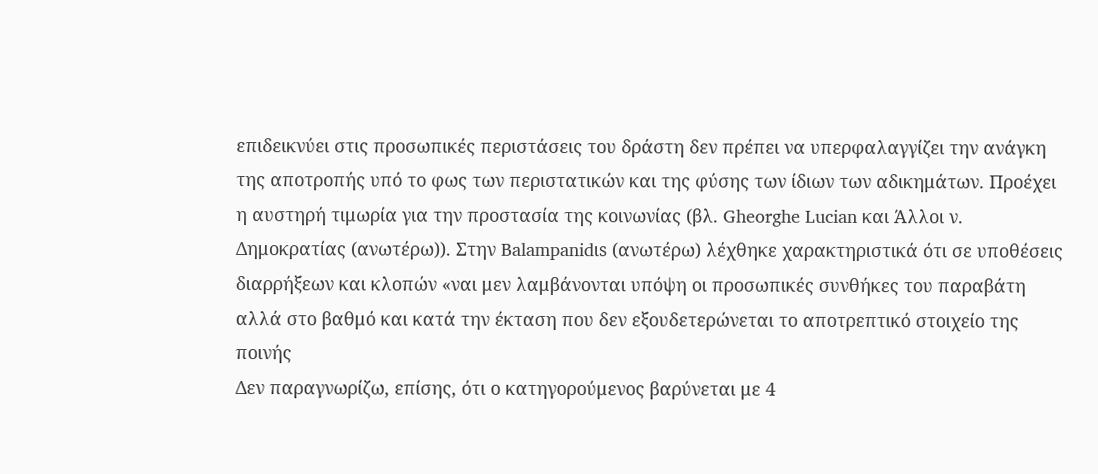επιδεικνύει στις προσωπικές περιστάσεις του δράστη δεν πρέπει να υπερφαλαγγίζει την ανάγκη της αποτροπής υπό το φως των περιστατικών και της φύσης των ίδιων των αδικημάτων. Προέχει η αυστηρή τιμωρία για την προστασία της κοινωνίας (βλ. Gheorghe Lucian και Άλλοι ν. Δημοκρατίας (ανωτέρω)). Στην Balampanidιs (ανωτέρω) λέχθηκε χαρακτηριστικά ότι σε υποθέσεις διαρρήξεων και κλοπών «ναι μεν λαμβάνονται υπόψη οι προσωπικές συνθήκες του παραβάτη αλλά στο βαθμό και κατά την έκταση που δεν εξουδετερώνεται το αποτρεπτικό στοιχείο της ποινής
Δεν παραγνωρίζω, επίσης, ότι ο κατηγορούμενος βαρύνεται με 4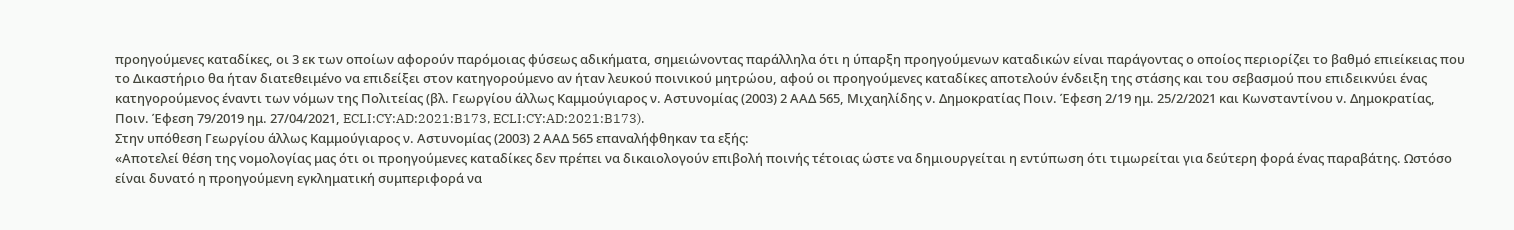προηγούμενες καταδίκες, οι 3 εκ των οποίων αφορούν παρόμοιας φύσεως αδικήματα, σημειώνοντας παράλληλα ότι η ύπαρξη προηγούμενων καταδικών είναι παράγοντας ο οποίος περιορίζει το βαθμό επιείκειας που το Δικαστήριο θα ήταν διατεθειμένο να επιδείξει στον κατηγορούμενο αν ήταν λευκού ποινικού μητρώου, αφού οι προηγούμενες καταδίκες αποτελούν ένδειξη της στάσης και του σεβασμού που επιδεικνύει ένας κατηγορούμενος έναντι των νόμων της Πολιτείας (βλ. Γεωργίου άλλως Καμμούγιαρος ν. Αστυνομίας (2003) 2 ΑΑΔ 565, Μιχαηλίδης ν. Δημοκρατίας Ποιν. Έφεση 2/19 ημ. 25/2/2021 και Κωνσταντίνου ν. Δημοκρατίας, Ποιν. Έφεση 79/2019 ημ. 27/04/2021, ECLI:CY:AD:2021:B173, ECLI:CY:AD:2021:B173).
Στην υπόθεση Γεωργίου άλλως Καμμούγιαρος ν. Αστυνομίας (2003) 2 ΑΑΔ 565 επαναλήφθηκαν τα εξής:
«Αποτελεί θέση της νομολογίας μας ότι οι προηγούμενες καταδίκες δεν πρέπει να δικαιολογούν επιβολή ποινής τέτοιας ώστε να δημιουργείται η εντύπωση ότι τιμωρείται για δεύτερη φορά ένας παραβάτης. Ωστόσο είναι δυνατό η προηγούμενη εγκληματική συμπεριφορά να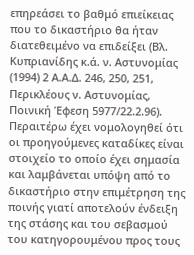επηρεάσει το βαθμό επιείκειας που το δικαστήριο θα ήταν διατεθειμένο να επιδείξει (Βλ. Κυπριανίδης κ.ά. ν. Αστυνομίας (1994) 2 Α.Α.Δ. 246, 250, 251, Περικλέους ν. Αστυνομίας, Ποινική Έφεση 5977/22.2.96). Περαιτέρω έχει νομολογηθεί ότι οι προηγούμενες καταδίκες είναι στοιχείο το οποίο έχει σημασία και λαμβάνεται υπόψη από το δικαστήριο στην επιμέτρηση της ποινής γιατί αποτελούν ένδειξη της στάσης και του σεβασμού του κατηγορουμένου προς τους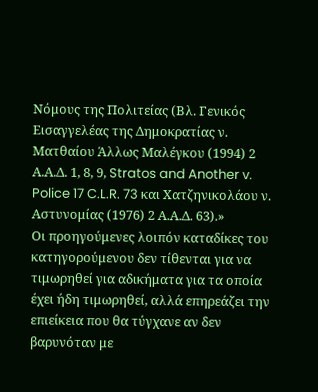Νόμους της Πολιτείας (Βλ. Γενικός Εισαγγελέας της Δημοκρατίας ν. Ματθαίου Άλλως Μαλέγκου (1994) 2 Α.Α.Δ. 1, 8, 9, Stratos and Another v. Police 17 C.L.R. 73 και Χατζηνικολάου ν. Αστυνομίας (1976) 2 Α.Α.Δ. 63).»
Οι προηγούμενες λοιπόν καταδίκες του κατηγορούμενου δεν τίθενται για να τιμωρηθεί για αδικήματα για τα οποία έχει ήδη τιμωρηθεί, αλλά επηρεάζει την επιείκεια που θα τύγχανε αν δεν βαρυνόταν με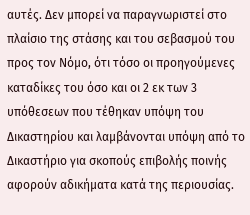αυτές. Δεν μπορεί να παραγνωριστεί στο πλαίσιο της στάσης και του σεβασμού του προς τον Νόμο, ότι τόσο οι προηγούμενες καταδίκες του όσο και οι 2 εκ των 3 υπόθεσεων που τέθηκαν υπόψη του Δικαστηρίου και λαμβάνονται υπόψη από το Δικαστήριο για σκοπούς επιβολής ποινής αφορούν αδικήματα κατά της περιουσίας.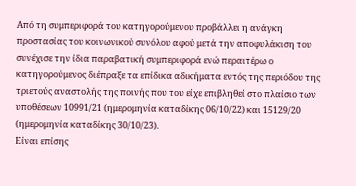Από τη συμπεριφορά του κατηγορούμενου προβάλλει η ανάγκη προστασίας του κοινωνικού συνόλου αφού μετά την αποφυλάκιση του συνέχισε την ίδια παραβατική συμπεριφορά ενώ περαιτέρω ο κατηγορούμενος διέπραξε τα επίδικα αδικήματα εντός της περιόδου της τριετούς αναστολής της ποινής που του είχε επιβληθεί στο πλαίσιο των υποθέσεων 10991/21 (ημερομηνία καταδίκης 06/10/22) και 15129/20 (ημερομηνία καταδίκης 30/10/23).
Είναι επίσης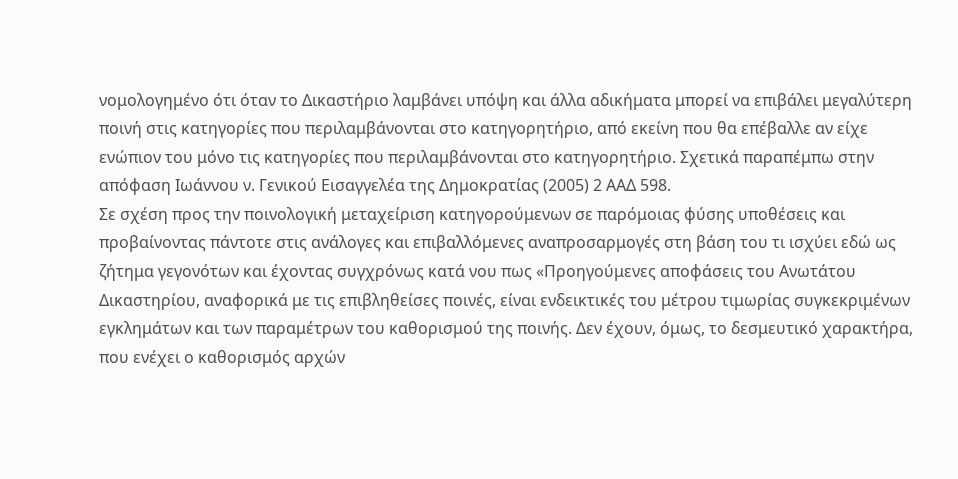νομολογημένο ότι όταν το Δικαστήριο λαμβάνει υπόψη και άλλα αδικήματα μπορεί να επιβάλει μεγαλύτερη ποινή στις κατηγορίες που περιλαμβάνονται στο κατηγορητήριο, από εκείνη που θα επέβαλλε αν είχε ενώπιον του μόνο τις κατηγορίες που περιλαμβάνονται στο κατηγορητήριο. Σχετικά παραπέμπω στην απόφαση Ιωάννου ν. Γενικού Εισαγγελέα της Δημοκρατίας (2005) 2 ΑΑΔ 598.
Σε σχέση προς την ποινολογική μεταχείριση κατηγορούμενων σε παρόμοιας φύσης υποθέσεις και προβαίνοντας πάντοτε στις ανάλογες και επιβαλλόμενες αναπροσαρμογές στη βάση του τι ισχύει εδώ ως ζήτημα γεγονότων και έχοντας συγχρόνως κατά νου πως «Προηγούμενες αποφάσεις του Ανωτάτου Δικαστηρίου, αναφορικά με τις επιβληθείσες ποινές, είναι ενδεικτικές του μέτρου τιμωρίας συγκεκριμένων εγκλημάτων και των παραμέτρων του καθορισμού της ποινής. Δεν έχουν, όμως, το δεσμευτικό χαρακτήρα, που ενέχει ο καθορισμός αρχών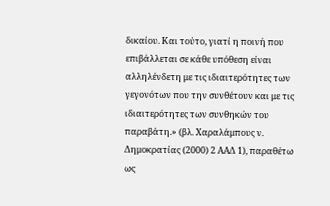δικαίου. Και τούτο, γιατί η ποινή που επιβάλλεται σε κάθε υπόθεση είναι αλληλένδετη με τις ιδιαιτερότητες των γεγονότων που την συνθέτουν και με τις ιδιαιτερότητες των συνθηκών του παραβάτη.» (βλ. Χαραλάμπους ν. Δημοκρατίας (2000) 2 ΑΑΔ 1), παραθέτω ως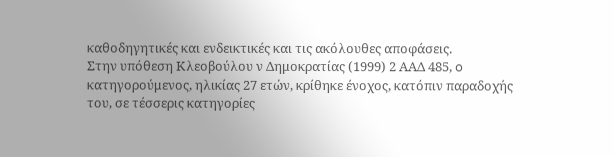καθοδηγητικές και ενδεικτικές και τις ακόλουθες αποφάσεις.
Στην υπόθεση Κλεοβούλου ν Δημοκρατίας (1999) 2 ΑΑΔ 485, o κατηγορούμενος, ηλικίας 27 ετών, κρίθηκε ένοχος, κατόπιν παραδοχής του, σε τέσσερις κατηγορίες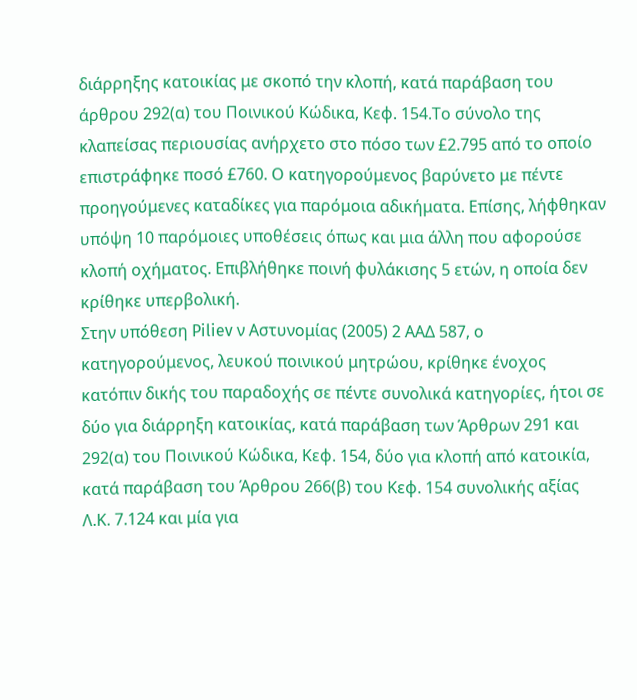διάρρηξης κατοικίας με σκοπό την κλοπή, κατά παράβαση του άρθρου 292(α) του Ποινικού Κώδικα, Κεφ. 154.Το σύνολο της κλαπείσας περιουσίας ανήρχετο στο πόσο των £2.795 από το οποίο επιστράφηκε ποσό £760. Ο κατηγορούμενος βαρύνετο με πέντε προηγούμενες καταδίκες για παρόμοια αδικήματα. Επίσης, λήφθηκαν υπόψη 10 παρόμοιες υποθέσεις όπως και μια άλλη που αφορούσε κλοπή οχήματος. Επιβλήθηκε ποινή φυλάκισης 5 ετών, η οποία δεν κρίθηκε υπερβολική.
Στην υπόθεση Piliev ν Αστυνομίας (2005) 2 ΑΑΔ 587, ο κατηγορούμενος, λευκού ποινικού μητρώου, κρίθηκε ένοχος κατόπιν δικής του παραδοχής σε πέντε συνολικά κατηγορίες, ήτοι σε δύο για διάρρηξη κατοικίας, κατά παράβαση των Άρθρων 291 και 292(α) του Ποινικού Κώδικα, Κεφ. 154, δύο για κλοπή από κατοικία, κατά παράβαση του Άρθρου 266(β) του Κεφ. 154 συνολικής αξίας Λ.Κ. 7.124 και μία για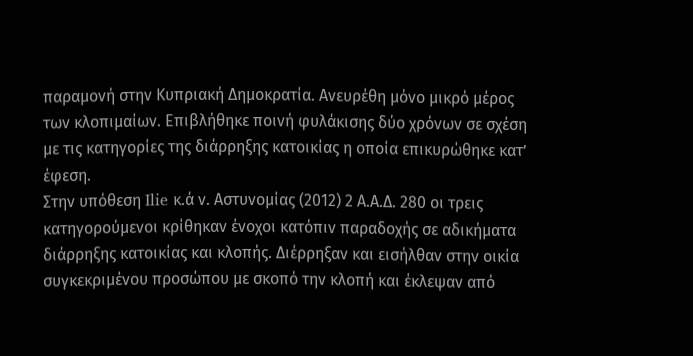παραμονή στην Κυπριακή Δημοκρατία. Ανευρέθη μόνο μικρό μέρος των κλοπιμαίων. Επιβλήθηκε ποινή φυλάκισης δύο χρόνων σε σχέση με τις κατηγορίες της διάρρηξης κατοικίας η οποία επικυρώθηκε κατ’ έφεση.
Στην υπόθεση Ilie κ.ά ν. Αστυνομίας (2012) 2 Α.Α.Δ. 280 οι τρεις κατηγορούμενοι κρίθηκαν ένοχοι κατόπιν παραδοχής σε αδικήματα διάρρηξης κατοικίας και κλοπής. Διέρρηξαν και εισήλθαν στην οικία συγκεκριμένου προσώπου με σκοπό την κλοπή και έκλεψαν από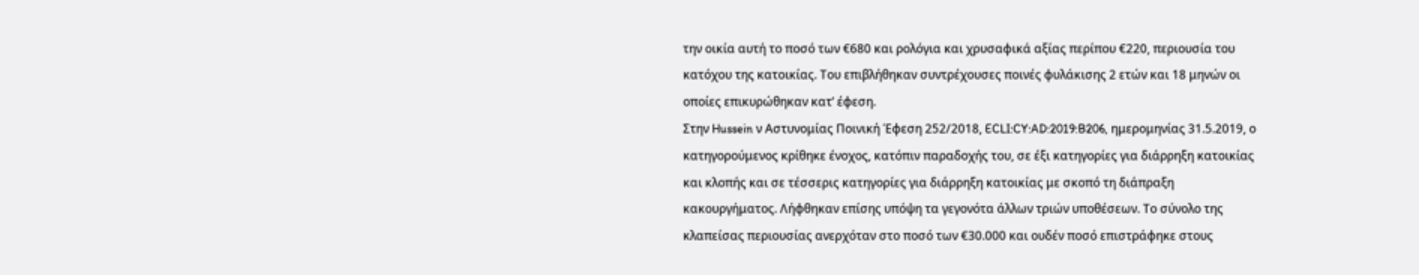την οικία αυτή το ποσό των €680 και ρολόγια και χρυσαφικά αξίας περίπου €220, περιουσία του κατόχου της κατοικίας. Του επιβλήθηκαν συντρέχουσες ποινές φυλάκισης 2 ετών και 18 μηνών οι οποίες επικυρώθηκαν κατ’ έφεση.
Στην Hussein ν Αστυνομίας Ποινική Έφεση 252/2018, ECLI:CY:AD:2019:B206, ημερομηνίας 31.5.2019, ο κατηγορούμενος κρίθηκε ένοχος, κατόπιν παραδοχής του, σε έξι κατηγορίες για διάρρηξη κατοικίας και κλοπής και σε τέσσερις κατηγορίες για διάρρηξη κατοικίας με σκοπό τη διάπραξη κακουργήματος. Λήφθηκαν επίσης υπόψη τα γεγονότα άλλων τριών υποθέσεων. Το σύνολο της κλαπείσας περιουσίας ανερχόταν στο ποσό των €30.000 και ουδέν ποσό επιστράφηκε στους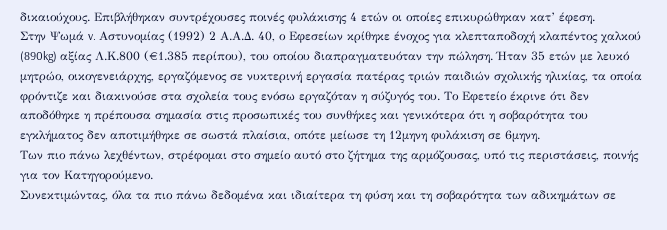δικαιούχους. Επιβλήθηκαν συντρέχουσες ποινές φυλάκισης 4 ετών οι οποίες επικυρώθηκαν κατ’ έφεση.
Στην Ψωμά v. Αστυνομίας (1992) 2 Α.Α.Δ. 40, ο Εφεσείων κρίθηκε ένοχος για κλεπταποδοχή κλαπέντος χαλκού (890kg) αξίας Λ.Κ.800 (€1.385 περίπου), του οποίου διαπραγματευόταν την πώληση. Ήταν 35 ετών με λευκό μητρώο, οικογενειάρχης, εργαζόμενος σε νυκτερινή εργασία πατέρας τριών παιδιών σχολικής ηλικίας, τα οποία φρόντιζε και διακινούσε στα σχολεία τους ενόσω εργαζόταν η σύζυγός του. Το Εφετείο έκρινε ότι δεν αποδόθηκε η πρέπουσα σημασία στις προσωπικές του συνθήκες και γενικότερα ότι η σοβαρότητα του εγκλήματος δεν αποτιμήθηκε σε σωστά πλαίσια, οπότε μείωσε τη 12μηνη φυλάκιση σε 6μηνη.
Των πιο πάνω λεχθέντων, στρέφομαι στο σημείο αυτό στο ζήτημα της αρμόζουσας, υπό τις περιστάσεις, ποινής για τον Κατηγορούμενο.
Συνεκτιμώντας, όλα τα πιο πάνω δεδομένα και ιδιαίτερα τη φύση και τη σοβαρότητα των αδικημάτων σε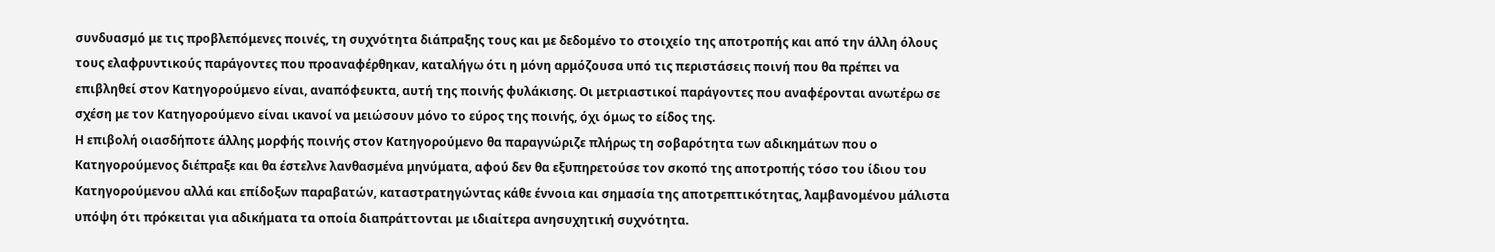συνδυασμό με τις προβλεπόμενες ποινές, τη συχνότητα διάπραξης τους και με δεδομένο το στοιχείο της αποτροπής και από την άλλη όλους τους ελαφρυντικούς παράγοντες που προαναφέρθηκαν, καταλήγω ότι η μόνη αρμόζουσα υπό τις περιστάσεις ποινή που θα πρέπει να επιβληθεί στον Κατηγορούμενο είναι, αναπόφευκτα, αυτή της ποινής φυλάκισης. Οι μετριαστικοί παράγοντες που αναφέρονται ανωτέρω σε σχέση με τον Κατηγορούμενο είναι ικανοί να μειώσουν μόνο το εύρος της ποινής, όχι όμως το είδος της.
Η επιβολή οιασδήποτε άλλης μορφής ποινής στον Κατηγορούμενο θα παραγνώριζε πλήρως τη σοβαρότητα των αδικημάτων που ο Κατηγορούμενος διέπραξε και θα έστελνε λανθασμένα μηνύματα, αφού δεν θα εξυπηρετούσε τον σκοπό της αποτροπής τόσο του ίδιου του Κατηγορούμενου αλλά και επίδοξων παραβατών, καταστρατηγώντας κάθε έννοια και σημασία της αποτρεπτικότητας, λαμβανομένου μάλιστα υπόψη ότι πρόκειται για αδικήματα τα οποία διαπράττονται με ιδιαίτερα ανησυχητική συχνότητα.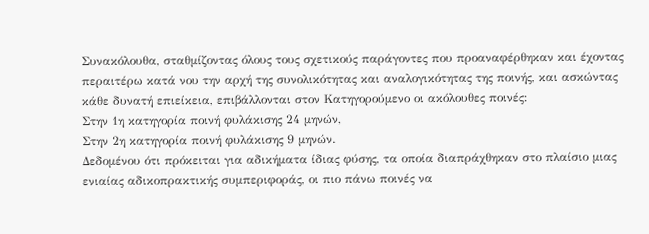Συνακόλουθα, σταθμίζοντας όλους τους σχετικούς παράγοντες που προαναφέρθηκαν και έχοντας περαιτέρω κατά νου την αρχή της συνολικότητας και αναλογικότητας της ποινής, και ασκώντας κάθε δυνατή επιείκεια, επιβάλλονται στον Κατηγορούμενο οι ακόλουθες ποινές:
Στην 1η κατηγορία ποινή φυλάκισης 24 μηνών,
Στην 2η κατηγορία ποινή φυλάκισης 9 μηνών.
Δεδομένου ότι πρόκειται για αδικήματα ίδιας φύσης, τα οποία διαπράχθηκαν στο πλαίσιο μιας ενιαίας αδικοπρακτικής συμπεριφοράς, οι πιο πάνω ποινές να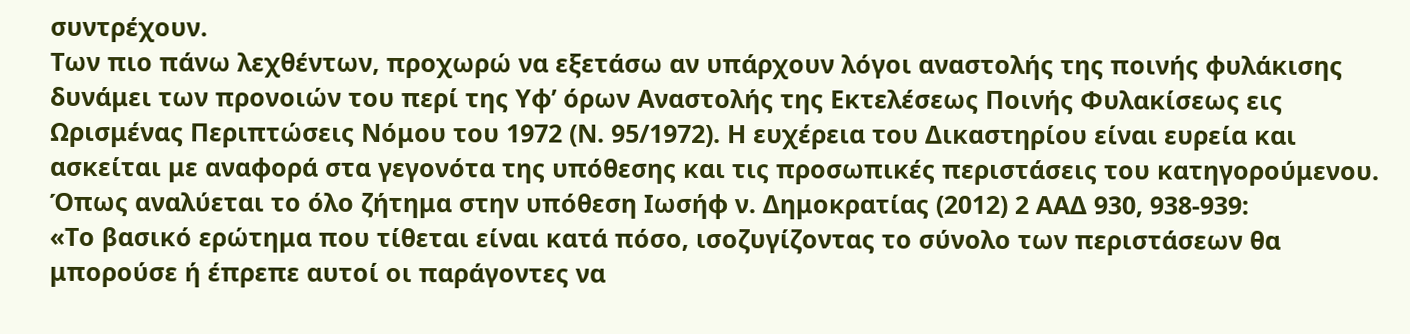συντρέχουν.
Των πιο πάνω λεχθέντων, προχωρώ να εξετάσω αν υπάρχουν λόγοι αναστολής της ποινής φυλάκισης δυνάμει των προνοιών του περί της Υφ’ όρων Αναστολής της Εκτελέσεως Ποινής Φυλακίσεως εις Ωρισμένας Περιπτώσεις Νόμου του 1972 (Ν. 95/1972). Η ευχέρεια του Δικαστηρίου είναι ευρεία και ασκείται με αναφορά στα γεγονότα της υπόθεσης και τις προσωπικές περιστάσεις του κατηγορούμενου.
Όπως αναλύεται το όλο ζήτημα στην υπόθεση Ιωσήφ ν. Δημοκρατίας (2012) 2 ΑΑΔ 930, 938-939:
«Το βασικό ερώτημα που τίθεται είναι κατά πόσο, ισοζυγίζοντας το σύνολο των περιστάσεων θα μπορούσε ή έπρεπε αυτοί οι παράγοντες να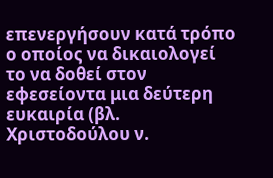επενεργήσουν κατά τρόπο ο οποίος να δικαιολογεί το να δοθεί στον εφεσείοντα μια δεύτερη ευκαιρία (βλ. Χριστοδούλου ν.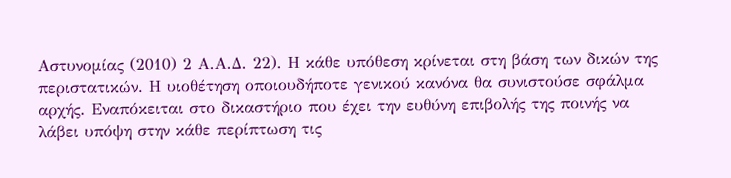Αστυνομίας (2010) 2 Α.Α.Δ. 22). Η κάθε υπόθεση κρίνεται στη βάση των δικών της περιστατικών. Η υιοθέτηση οποιουδήποτε γενικού κανόνα θα συνιστούσε σφάλμα αρχής. Εναπόκειται στο δικαστήριο που έχει την ευθύνη επιβολής της ποινής να λάβει υπόψη στην κάθε περίπτωση τις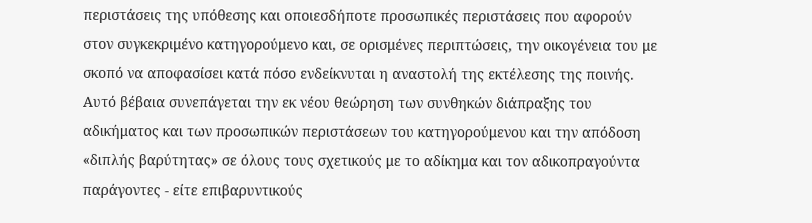περιστάσεις της υπόθεσης και οποιεσδήποτε προσωπικές περιστάσεις που αφορούν στον συγκεκριμένο κατηγορούμενο και, σε ορισμένες περιπτώσεις, την οικογένεια του με σκοπό να αποφασίσει κατά πόσο ενδείκνυται η αναστολή της εκτέλεσης της ποινής. Αυτό βέβαια συνεπάγεται την εκ νέου θεώρηση των συνθηκών διάπραξης του αδικήματος και των προσωπικών περιστάσεων του κατηγορούμενου και την απόδοση «διπλής βαρύτητας» σε όλους τους σχετικούς με το αδίκημα και τον αδικοπραγούντα παράγοντες - είτε επιβαρυντικούς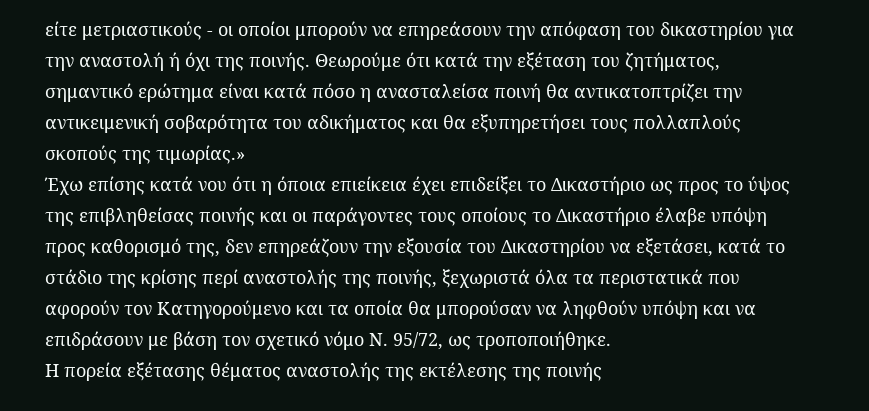είτε μετριαστικούς - οι οποίοι μπορούν να επηρεάσουν την απόφαση του δικαστηρίου για την αναστολή ή όχι της ποινής. Θεωρούμε ότι κατά την εξέταση του ζητήματος, σημαντικό ερώτημα είναι κατά πόσο η ανασταλείσα ποινή θα αντικατοπτρίζει την αντικειμενική σοβαρότητα του αδικήματος και θα εξυπηρετήσει τους πολλαπλούς σκοπούς της τιμωρίας.»
Έχω επίσης κατά νου ότι η όποια επιείκεια έχει επιδείξει το Δικαστήριο ως προς το ύψος της επιβληθείσας ποινής και οι παράγοντες τους οποίους το Δικαστήριο έλαβε υπόψη προς καθορισμό της, δεν επηρεάζουν την εξουσία του Δικαστηρίου να εξετάσει, κατά το στάδιο της κρίσης περί αναστολής της ποινής, ξεχωριστά όλα τα περιστατικά που αφορούν τον Κατηγορούμενο και τα οποία θα μπορούσαν να ληφθούν υπόψη και να επιδράσουν με βάση τον σχετικό νόμο Ν. 95/72, ως τροποποιήθηκε.
Η πορεία εξέτασης θέματος αναστολής της εκτέλεσης της ποινής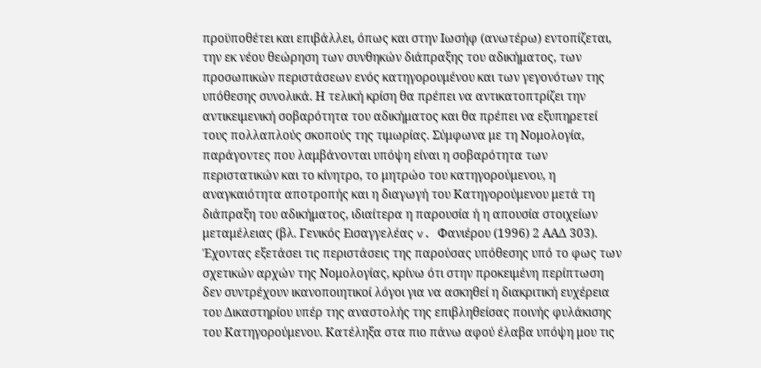προϋποθέτει και επιβάλλει, όπως και στην Ιωσήφ (ανωτέρω) εντοπίζεται, την εκ νέου θεώρηση των συνθηκών διάπραξης του αδικήματος, των προσωπικών περιστάσεων ενός κατηγορουμένου και των γεγονότων της υπόθεσης συνολικά. Η τελική κρίση θα πρέπει να αντικατοπτρίζει την αντικειμενική σοβαρότητα του αδικήματος και θα πρέπει να εξυπηρετεί τους πολλαπλούς σκοπούς της τιμωρίας. Σύμφωνα με τη Νομολογία, παράγοντες που λαμβάνονται υπόψη είναι η σοβαρότητα των περιστατικών και το κίνητρο, το μητρώο του κατηγορούμενου, η αναγκαιότητα αποτροπής και η διαγωγή του Κατηγορούμενου μετά τη διάπραξη του αδικήματος, ιδιαίτερα η παρουσία ή η απουσία στοιχείων μεταμέλειας (βλ. Γενικός Εισαγγελέας v. Φανιέρου (1996) 2 ΑΑΔ 303).
Έχοντας εξετάσει τις περιστάσεις της παρούσας υπόθεσης υπό το φως των σχετικών αρχών της Νομολογίας, κρίνω ότι στην προκειμένη περίπτωση δεν συντρέχουν ικανοποιητικοί λόγοι για να ασκηθεί η διακριτική ευχέρεια του Δικαστηρίου υπέρ της αναστολής της επιβληθείσας ποινής φυλάκισης του Κατηγορούμενου. Κατέληξα στα πιο πάνω αφού έλαβα υπόψη μου τις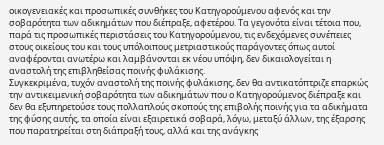οικογενειακές και προσωπικές συνθήκες του Κατηγορούμενου αφενός και την σοβαρότητα των αδικημάτων που διέπραξε, αφετέρου. Τα γεγονότα είναι τέτοια που, παρά τις προσωπικές περιστάσεις του Κατηγορούμενου, τις ενδεχόμενες συνέπειες στους οικείους του και τους υπόλοιπους μετριαστικούς παράγοντες όπως αυτοί αναφέρονται ανωτέρω και λαμβάνονται εκ νέου υπόψη, δεν δικαιολογείται η αναστολή της επιβληθείσας ποινής φυλάκισης.
Συγκεκριμένα, τυχόν αναστολή της ποινής φυλάκισης, δεν θα αντικατόπτριζε επαρκώς την αντικειμενική σοβαρότητα των αδικημάτων που ο Κατηγορούμενος διέπραξε και δεν θα εξυπηρετούσε τους πολλαπλούς σκοπούς της επιβολής ποινής για τα αδικήματα της φύσης αυτής, τα οποία είναι εξαιρετικά σοβαρά, λόγω, μεταξύ άλλων, της έξαρσης που παρατηρείται στη διάπραξή τους, αλλά και της ανάγκης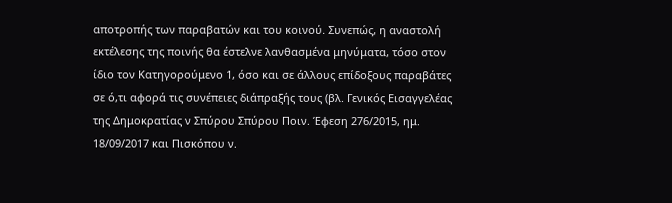αποτροπής των παραβατών και του κοινού. Συνεπώς, η αναστολή εκτέλεσης της ποινής θα έστελνε λανθασμένα μηνύματα, τόσο στον ίδιο τον Κατηγορούμενο 1, όσο και σε άλλους επίδοξους παραβάτες σε ό,τι αφορά τις συνέπειες διάπραξής τους (βλ. Γενικός Εισαγγελέας της Δημοκρατίας ν Σπύρου Σπύρου Ποιν. Έφεση 276/2015, ημ. 18/09/2017 και Πισκόπου ν.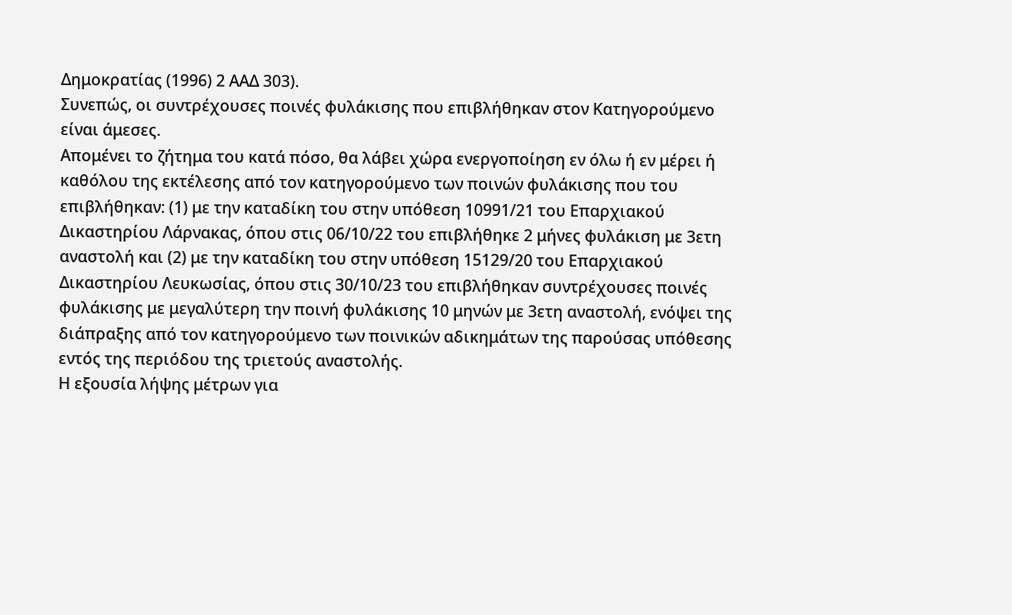Δημοκρατίας (1996) 2 ΑΑΔ 303).
Συνεπώς, οι συντρέχουσες ποινές φυλάκισης που επιβλήθηκαν στον Κατηγορούμενο είναι άμεσες.
Απομένει το ζήτημα του κατά πόσο, θα λάβει χώρα ενεργοποίηση εν όλω ή εν μέρει ή καθόλου της εκτέλεσης από τον κατηγορούμενο των ποινών φυλάκισης που του επιβλήθηκαν: (1) με την καταδίκη του στην υπόθεση 10991/21 του Επαρχιακού Δικαστηρίου Λάρνακας, όπου στις 06/10/22 του επιβλήθηκε 2 μήνες φυλάκιση με 3ετη αναστολή και (2) με την καταδίκη του στην υπόθεση 15129/20 του Επαρχιακού Δικαστηρίου Λευκωσίας, όπου στις 30/10/23 του επιβλήθηκαν συντρέχουσες ποινές φυλάκισης με μεγαλύτερη την ποινή φυλάκισης 10 μηνών με 3ετη αναστολή, ενόψει της διάπραξης από τον κατηγορούμενο των ποινικών αδικημάτων της παρούσας υπόθεσης εντός της περιόδου της τριετούς αναστολής.
Η εξουσία λήψης μέτρων για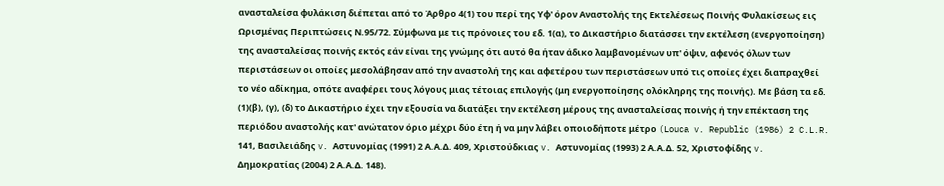ανασταλείσα φυλάκιση διέπεται από το Άρθρο 4(1) του περί της Υφ' όρον Αναστολής της Εκτελέσεως Ποινής Φυλακίσεως εις Ωρισμένας Περιπτώσεις Ν.95/72. Σύμφωνα με τις πρόνοιες του εδ. 1(α), το Δικαστήριο διατάσσει την εκτέλεση (ενεργοποίηση) της ανασταλείσας ποινής εκτός εάν είναι της γνώμης ότι αυτό θα ήταν άδικο λαμβανομένων υπ' όψιν, αφενός όλων των περιστάσεων οι οποίες μεσολάβησαν από την αναστολή της και αφετέρου των περιστάσεων υπό τις οποίες έχει διαπραχθεί το νέο αδίκημα, οπότε αναφέρει τους λόγους μιας τέτοιας επιλογής (μη ενεργοποίησης ολόκληρης της ποινής). Με βάση τα εδ. (1)(β), (γ), (δ) το Δικαστήριο έχει την εξουσία να διατάξει την εκτέλεση μέρους της ανασταλείσας ποινής ή την επέκταση της περιόδου αναστολής κατ' ανώτατον όριο μέχρι δύο έτη ή να μην λάβει οποιοδήποτε μέτρο (Louca v. Republic (1986) 2 C.L.R. 141, Βασιλειάδης v. Αστυνομίας (1991) 2 Α.Α.Δ. 409, Χριστούδκιας v. Αστυνομίας (1993) 2 Α.Α.Δ. 52, Χριστοφίδης v. Δημοκρατίας (2004) 2 Α.Α.Δ. 148).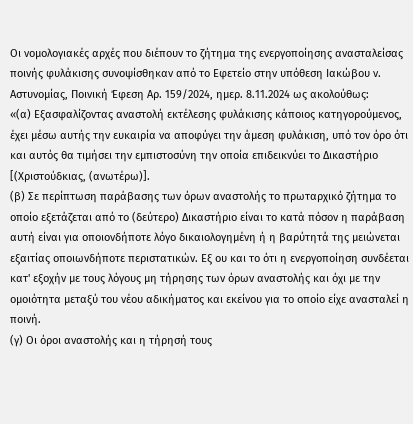Οι νομολογιακές αρχές που διέπουν το ζήτημα της ενεργοποίησης ανασταλείσας ποινής φυλάκισης συνοψίσθηκαν από το Εφετείο στην υπόθεση Ιακώβου ν. Αστυνομίας, Ποινική Έφεση Αρ. 159/2024, ημερ. 8.11.2024 ως ακολούθως:
«(α) Εξασφαλίζοντας αναστολή εκτέλεσης φυλάκισης κάποιος κατηγορούμενος, έχει μέσω αυτής την ευκαιρία να αποφύγει την άμεση φυλάκιση, υπό τον όρο ότι και αυτός θα τιμήσει την εμπιστοσύνη την οποία επιδεικνύει το Δικαστήριο [(Χριστούδκιας, (ανωτέρω)].
(β) Σε περίπτωση παράβασης των όρων αναστολής το πρωταρχικό ζήτημα το οποίο εξετάζεται από το (δεύτερο) Δικαστήριο είναι το κατά πόσον η παράβαση αυτή είναι για οποιονδήποτε λόγο δικαιολογημένη ή η βαρύτητά της μειώνεται εξαιτίας οποιωνδήποτε περιστατικών. Εξ ου και το ότι η ενεργοποίηση συνδέεται κατ' εξοχήν με τους λόγους μη τήρησης των όρων αναστολής και όχι με την ομοιότητα μεταξύ του νέου αδικήματος και εκείνου για το οποίο είχε ανασταλεί η ποινή.
(γ) Οι όροι αναστολής και η τήρησή τους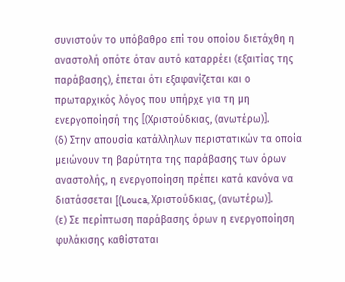συνιστούν το υπόβαθρο επί του οποίου διετάχθη η αναστολή οπότε όταν αυτό καταρρέει (εξαιτίας της παράβασης), έπεται ότι εξαφανίζεται και ο πρωταρχικός λόγος που υπήρχε για τη μη ενεργοποίησή της [(Χριστούδκιας, (ανωτέρω)].
(δ) Στην απουσία κατάλληλων περιστατικών τα οποία μειώνουν τη βαρύτητα της παράβασης των όρων αναστολής, η ενεργοποίηση πρέπει κατά κανόνα να διατάσσεται [(Louca, Χριστούδκιας, (ανωτέρω)].
(ε) Σε περίπτωση παράβασης όρων η ενεργοποίηση φυλάκισης καθίσταται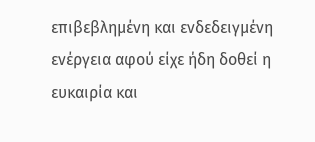επιβεβλημένη και ενδεδειγμένη ενέργεια αφού είχε ήδη δοθεί η ευκαιρία και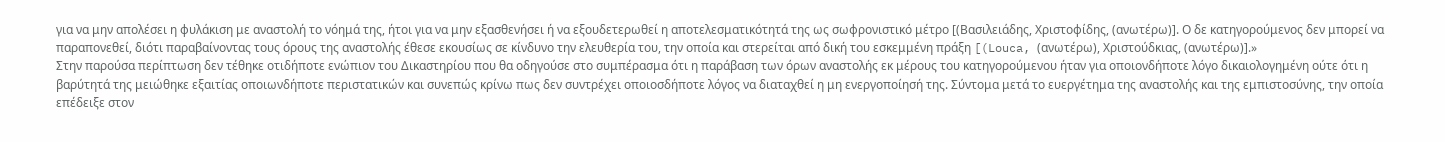για να μην απολέσει η φυλάκιση με αναστολή το νόημά της, ήτοι για να μην εξασθενήσει ή να εξουδετερωθεί η αποτελεσματικότητά της ως σωφρονιστικό μέτρο [(Βασιλειάδης, Χριστοφίδης, (ανωτέρω)]. Ο δε κατηγορούμενος δεν μπορεί να παραπονεθεί, διότι παραβαίνοντας τους όρους της αναστολής έθεσε εκουσίως σε κίνδυνο την ελευθερία του, την οποία και στερείται από δική του εσκεμμένη πράξη [(Louca, (ανωτέρω), Χριστούδκιας, (ανωτέρω)].»
Στην παρούσα περίπτωση δεν τέθηκε οτιδήποτε ενώπιον του Δικαστηρίου που θα οδηγούσε στο συμπέρασμα ότι η παράβαση των όρων αναστολής εκ μέρους του κατηγορούμενου ήταν για οποιονδήποτε λόγο δικαιολογημένη ούτε ότι η βαρύτητά της μειώθηκε εξαιτίας οποιωνδήποτε περιστατικών και συνεπώς κρίνω πως δεν συντρέχει οποιοσδήποτε λόγος να διαταχθεί η μη ενεργοποίησή της. Σύντομα μετά το ευεργέτημα της αναστολής και της εμπιστοσύνης, την οποία επέδειξε στον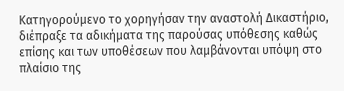Κατηγορούμενο το χορηγήσαν την αναστολή Δικαστήριο, διέπραξε τα αδικήματα της παρούσας υπόθεσης καθώς επίσης και των υποθέσεων που λαμβάνονται υπόψη στο πλαίσιο της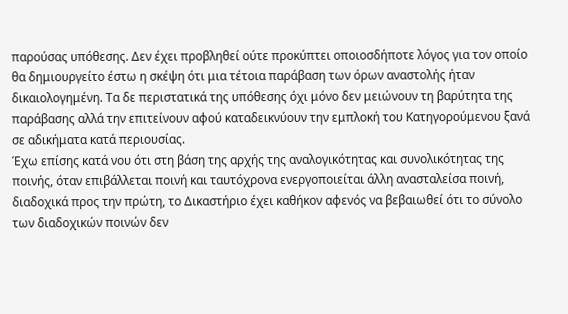παρούσας υπόθεσης. Δεν έχει προβληθεί ούτε προκύπτει οποιοσδήποτε λόγος για τον οποίο θα δημιουργείτο έστω η σκέψη ότι μια τέτοια παράβαση των όρων αναστολής ήταν δικαιολογημένη. Τα δε περιστατικά της υπόθεσης όχι μόνο δεν μειώνουν τη βαρύτητα της παράβασης αλλά την επιτείνουν αφού καταδεικνύουν την εμπλοκή του Κατηγορούμενου ξανά σε αδικήματα κατά περιουσίας.
Έχω επίσης κατά νου ότι στη βάση της αρχής της αναλογικότητας και συνολικότητας της ποινής, όταν επιβάλλεται ποινή και ταυτόχρονα ενεργοποιείται άλλη ανασταλείσα ποινή, διαδοχικά προς την πρώτη, το Δικαστήριο έχει καθήκον αφενός να βεβαιωθεί ότι το σύνολο των διαδοχικών ποινών δεν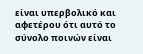είναι υπερβολικό και αφετέρου ότι αυτό το σύνολο ποινών είναι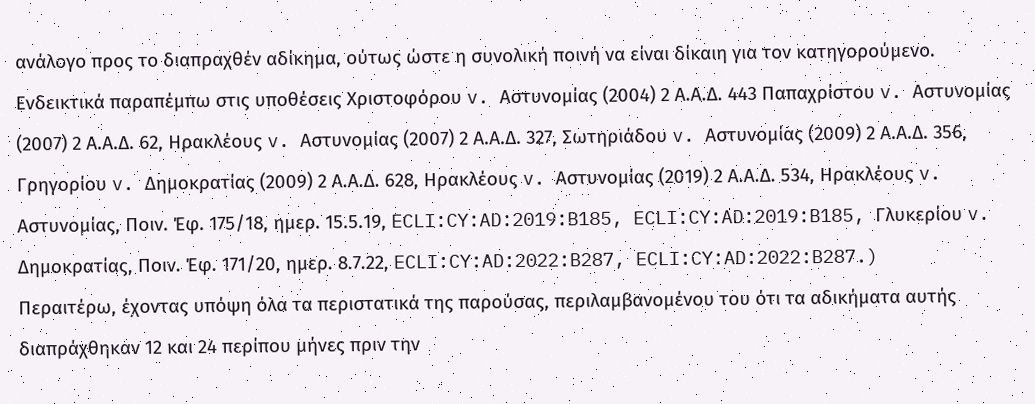ανάλογο προς το διαπραχθέν αδίκημα, ούτως ώστε η συνολική ποινή να είναι δίκαιη για τον κατηγορούμενο. Ενδεικτικά παραπέμπω στις υποθέσεις Χριστοφόρου v. Αστυνομίας (2004) 2 Α.Α.Δ. 443 Παπαχρίστου v. Αστυνομίας (2007) 2 Α.Α.Δ. 62, Ηρακλέους v. Αστυνομίας (2007) 2 Α.Α.Δ. 327, Σωτηριάδου v. Αστυνομίας (2009) 2 Α.Α.Δ. 356, Γρηγορίου v. Δημοκρατίας (2009) 2 Α.Α.Δ. 628, Ηρακλέους v. Αστυνομίας (2019) 2 Α.Α.Δ. 534, Ηρακλέους v. Αστυνομίας, Ποιν. Έφ. 175/18, ημερ. 15.5.19, ECLI:CY:AD:2019:B185, ECLI:CY:AD:2019:B185, Γλυκερίου v. Δημοκρατίας, Ποιν. Έφ. 171/20, ημερ. 8.7.22, ECLI:CY:AD:2022:B287, ECLI:CY:AD:2022:B287.)
Περαιτέρω, έχοντας υπόψη όλα τα περιστατικά της παρούσας, περιλαμβανομένου του ότι τα αδικήματα αυτής διαπράχθηκαν 12 και 24 περίπου μήνες πριν την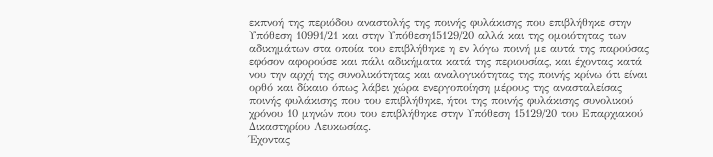εκπνοή της περιόδου αναστολής της ποινής φυλάκισης που επιβλήθηκε στην Υπόθεση 10991/21 και στην Υπόθεση15129/20 αλλά και της ομοιότητας των αδικημάτων στα οποία του επιβλήθηκε η εν λόγω ποινή με αυτά της παρούσας εφόσον αφορούσε και πάλι αδικήματα κατά της περιουσίας, και έχοντας κατά νου την αρχή της συνολικότητας και αναλογικότητας της ποινής κρίνω ότι είναι ορθό και δίκαιο όπως λάβει χώρα ενεργοποίηση μέρους της ανασταλείσας ποινής φυλάκισης που του επιβλήθηκε, ήτοι της ποινής φυλάκισης συνολικού χρόνου 10 μηνών που του επιβλήθηκε στην Υπόθεση 15129/20 του Επαρχιακού Δικαστηρίου Λευκωσίας.
Έχοντας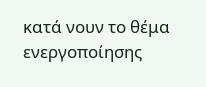κατά νουν το θέμα ενεργοποίησης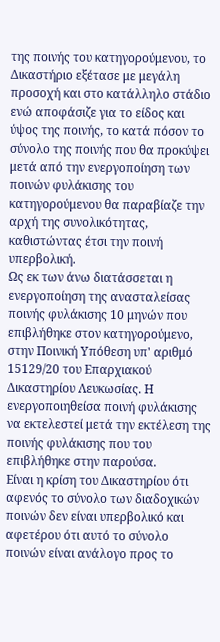της ποινής του κατηγορούμενου, το Δικαστήριο εξέτασε με μεγάλη προσοχή και στο κατάλληλο στάδιο ενώ αποφάσιζε για το είδος και ύψος της ποινής, το κατά πόσον το σύνολο της ποινής που θα προκύψει μετά από την ενεργοποίηση των ποινών φυλάκισης του κατηγορούμενου θα παραβίαζε την αρχή της συνολικότητας, καθιστώντας έτσι την ποινή υπερβολική.
Ως εκ των άνω διατάσσεται η ενεργοποίηση της ανασταλείσας ποινής φυλάκισης 10 μηνών που επιβλήθηκε στον κατηγορούμενο, στην Ποινική Υπόθεση υπ' αριθμό 15129/20 του Επαρχιακού Δικαστηρίου Λευκωσίας. Η ενεργοποιηθείσα ποινή φυλάκισης να εκτελεστεί μετά την εκτέλεση της ποινής φυλάκισης που του επιβλήθηκε στην παρούσα.
Είναι η κρίση του Δικαστηρίου ότι αφενός το σύνολο των διαδοχικών ποινών δεν είναι υπερβολικό και αφετέρου ότι αυτό το σύνολο ποινών είναι ανάλογο προς το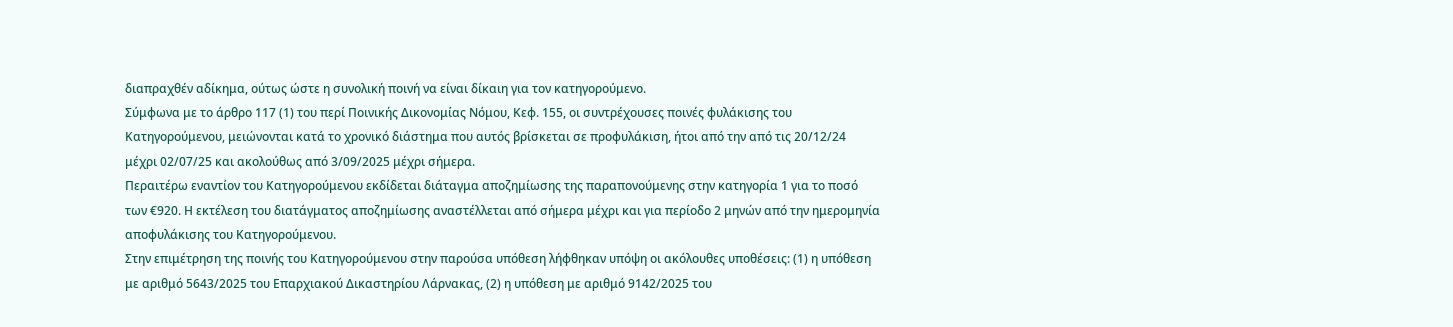διαπραχθέν αδίκημα, ούτως ώστε η συνολική ποινή να είναι δίκαιη για τον κατηγορούμενο.
Σύμφωνα με το άρθρο 117 (1) του περί Ποινικής Δικονομίας Νόμου, Κεφ. 155, οι συντρέχουσες ποινές φυλάκισης του Κατηγορούμενου, μειώνονται κατά το χρονικό διάστημα που αυτός βρίσκεται σε προφυλάκιση, ήτοι από την από τις 20/12/24 μέχρι 02/07/25 και ακολούθως από 3/09/2025 μέχρι σήμερα.
Περαιτέρω εναντίον του Κατηγορούμενου εκδίδεται διάταγμα αποζημίωσης της παραπονούμενης στην κατηγορία 1 για το ποσό των €920. Η εκτέλεση του διατάγματος αποζημίωσης αναστέλλεται από σήμερα μέχρι και για περίοδο 2 μηνών από την ημερομηνία αποφυλάκισης του Κατηγορούμενου.
Στην επιμέτρηση της ποινής του Κατηγορούμενου στην παρούσα υπόθεση λήφθηκαν υπόψη οι ακόλουθες υποθέσεις: (1) η υπόθεση με αριθμό 5643/2025 του Επαρχιακού Δικαστηρίου Λάρνακας, (2) η υπόθεση με αριθμό 9142/2025 του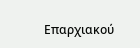Επαρχιακού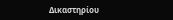Δικαστηρίου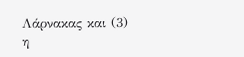Λάρνακας και (3) η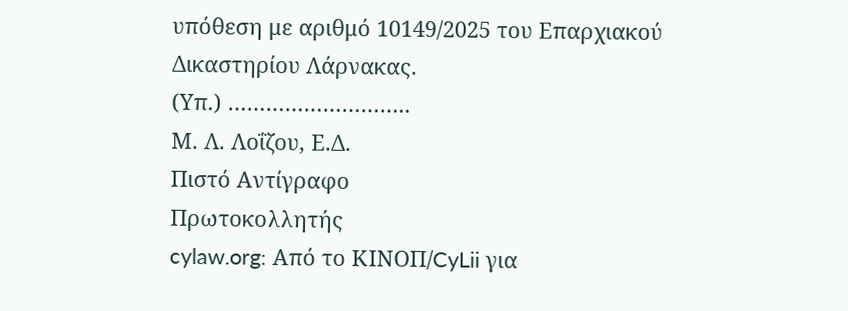υπόθεση με αριθμό 10149/2025 του Επαρχιακού Δικαστηρίου Λάρνακας.
(Υπ.) ………………………..
Μ. Λ. Λοΐζου, Ε.Δ.
Πιστό Αντίγραφο
Πρωτοκολλητής
cylaw.org: Από το ΚΙΝOΠ/CyLii για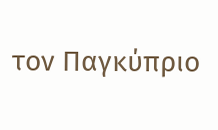τον Παγκύπριο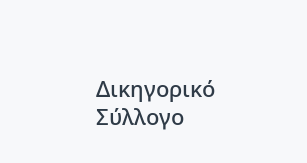Δικηγορικό Σύλλογο